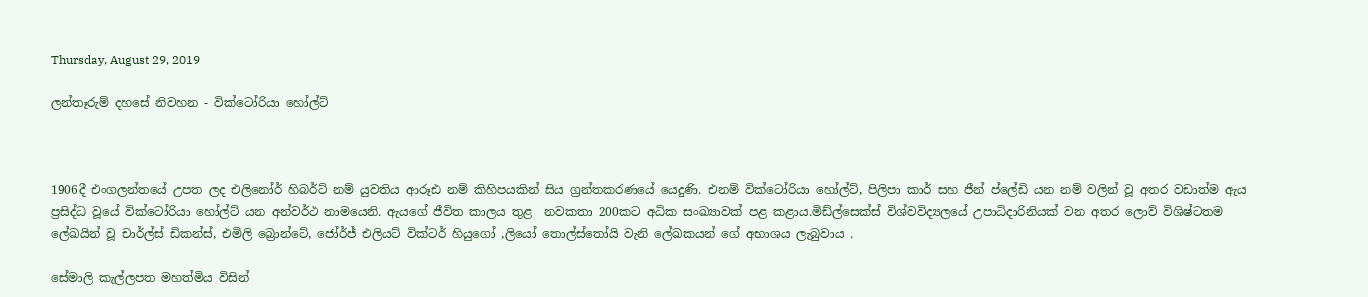Thursday, August 29, 2019

ලන්තෑරුම් දහසේ නිවහන - වික්ටෝරියා හෝල්ට්



1906දී එංගලන්තයේ උපත ලද එලිනෝර් හිබර්ට් නම් යුවතිය ආරූඪ නම් කිහිපයකින් සිය ග්‍රන්තකරණයේ යෙදුණි. එනම් වික්ටෝරියා හෝල්ට්, පිලිපා කාර් සහ ජීන් ප්ලේඩි යන නම් වලින් වූ අතර වඩාත්ම ඇය ප්‍රසිද්ධ වූයේ වික්ටෝරියා හෝල්ට් යන අන්වර්ථ නාමයෙනි. ඇයගේ ජීවිත කාලය තුළ  නවකතා 200කට අධික සංඛ්‍යාවක් පළ කළාය.මිඩ්ල්සෙක්ස් විශ්වවිද්‍යලයේ උපාධිදාරිනියක් වන අතර ලොව් විශිෂ්ටතම ලේඛයින් වූ චාර්ල්ස් ඩිකන්ස්, එමිලි බ්‍රොන්ටේ, ජෝර්ජ් එලියට් වික්ටර් හියුගෝ ,ලියෝ තොල්ස්තෝයි වැනි ලේඛකයන් ගේ අභාශය ලැබුවාය .

සේමාලි කැල්ලපත මහත්මිය විසින්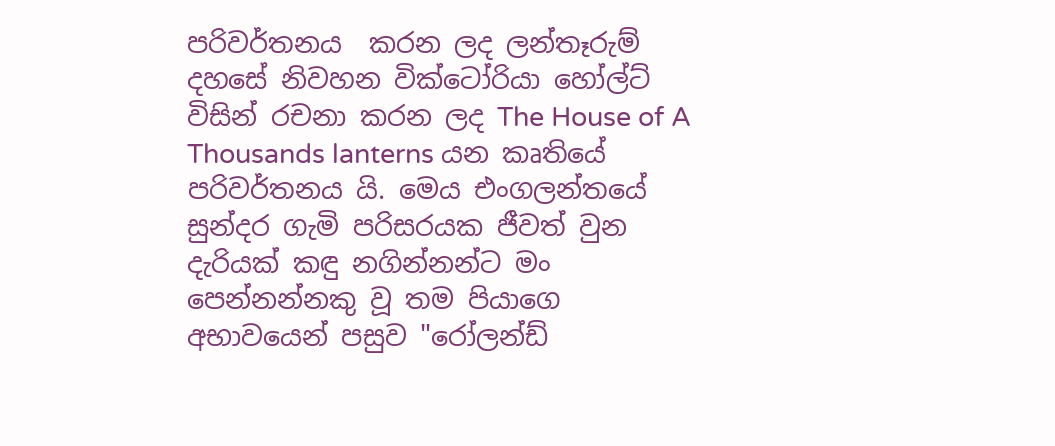පරිවර්තනය  කරන ලද ලන්තෑරුම් දහසේ නිවහන වික්ටෝරියා හෝල්ට් විසින් රචනා කරන ලද The House of A Thousands lanterns යන කෘතියේ පරිවර්තනය යි. මෙය එංගලන්තයේ සුන්දර ගැමි පරිසරයක ජීවත් වුන දැරියක් කඳු නගින්නන්ට මං පෙන්නන්නකු වූ තම පියාගෙ අභාවයෙන් පසුව "රෝලන්ඩ්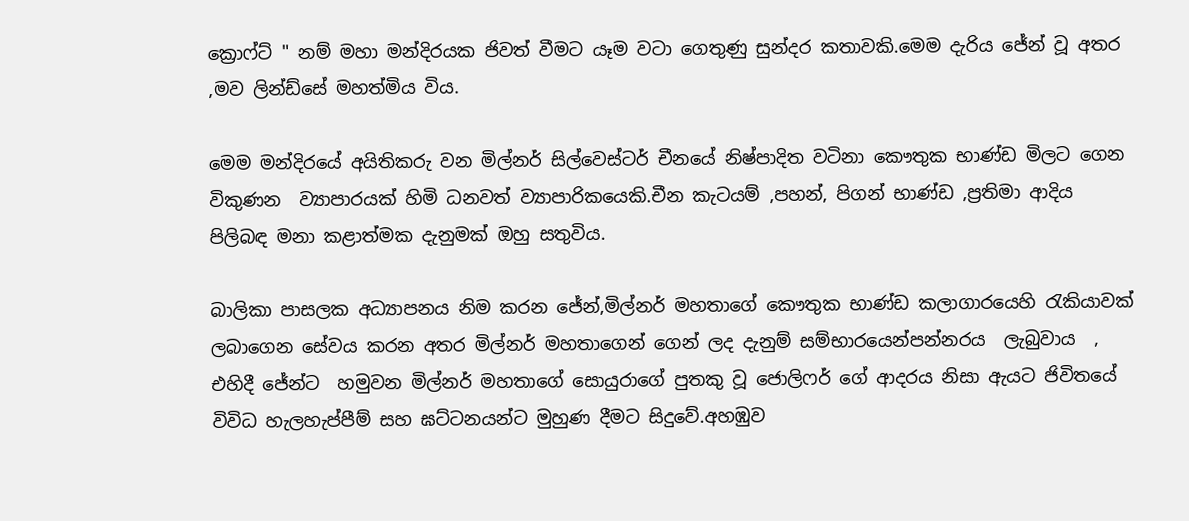ක්‍රොෆ්ට් " නම් මහා මන්දිරයක ජිවත් වීමට යෑම වටා ගෙතුණු සුන්දර කතාවකි.මෙම දැරිය ජේන් වූ අතර ,මව ලින්ඩ්සේ මහත්මිය විය.

මෙම මන්දිරයේ අයිතිකරු වන මිල්නර් සිල්වෙස්ටර් චීනයේ නිෂ්පාදිත වටිනා කෞතුක භාණ්ඩ මිලට ගෙන විකුණන  ව්‍යාපාරයක් හිමි ධනවත් ව්‍යාපාරිකයෙකි.චීන කැටයම් ,පහන්, පිගන් භාණ්ඩ ,ප්‍රතිමා ආදිය පිලිබඳ මනා කළාත්මක දැනුමක් ඔහු සතුවිය.

බාලිකා පාසලක අධ්‍යාපනය නිම කරන ජේන්,මිල්නර් මහතාගේ කෞතුක භාණ්ඩ කලාගාරයෙහි රැකියාවක් ලබාගෙන සේවය කරන අතර මිල්නර් මහතාගෙන් ගෙන් ලද දැනුම් සම්භාරයෙන්පන්නරය  ලැබුවාය  , එහිදී ජේන්ට  හමුවන මිල්නර් මහතාගේ සොයුරාගේ පුතකු වූ ජොලිෆර් ගේ ආදරය නිසා ඇයට ජිවිතයේ විවිධ හැලහැප්පීම් සහ ඝට්ටනයන්ට මුහුණ දීමට සිදුවේ.අහඹුව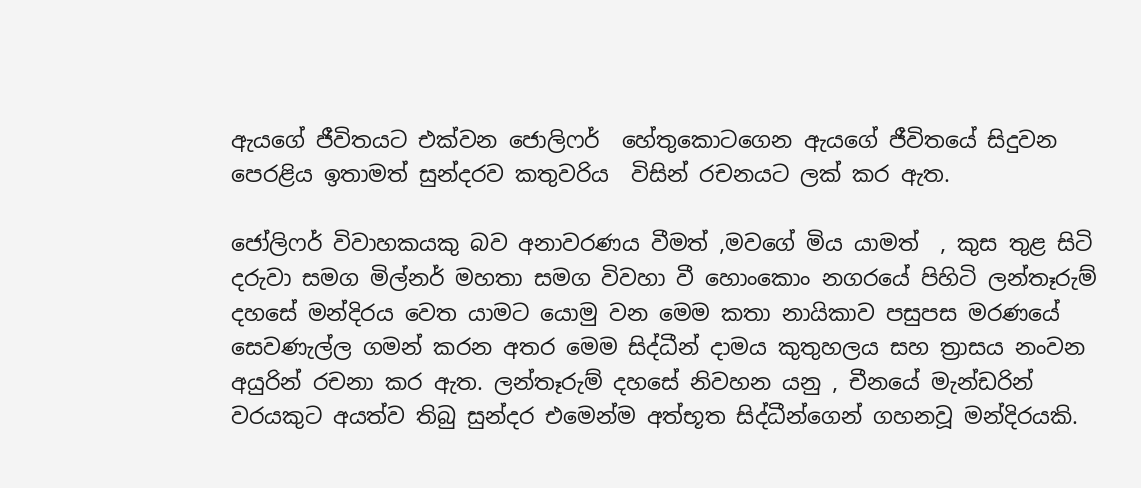ඇයගේ ජීවිතයට එක්වන ජොලිෆර්  හේතුකොටගෙන ඇයගේ ජීවිතයේ සිදුවන පෙරළිය ඉතාමත් සුන්දරව කතුවරිය  විසින් රචනයට ලක් කර ඇත.

ජෝලිෆර් විවාහකයකු බව අනාවරණය වීමත් ,මවගේ මිය යාමත්  , කුස තුළ සිටි දරුවා සමග මිල්නර් මහතා සමග විවහා වී හොංකොං නගරයේ පිහිටි ලන්තෑරුම් දහසේ මන්දිරය වෙත යාමට යොමු වන මෙම කතා නායිකාව පසුපස මරණයේ සෙවණැල්ල ගමන් කරන අතර මෙම සිද්ධීන් දාමය කුතුහලය සහ ත්‍රාසය නංවන අයුරින් රචනා කර ඇත. ලන්තෑරුම් දහසේ නිවහන යනු , චීනයේ මැන්ඩරින් වරයකුට අයත්ව තිබු සුන්දර එමෙන්ම අත්භූත සිද්ධීන්ගෙන් ගහනවූ මන්දිරයකි.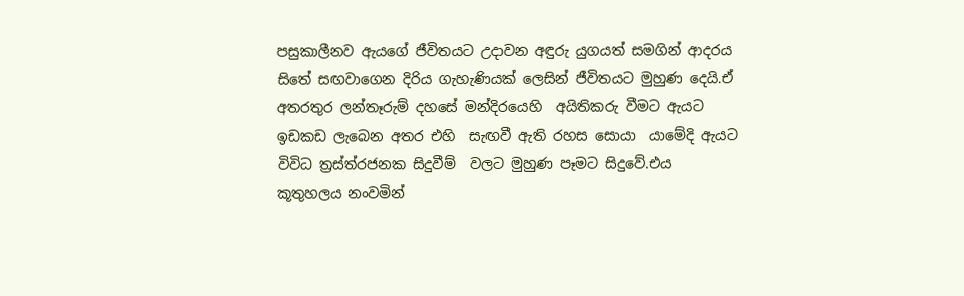පසුකාලීනව ඇයගේ ජීවිතයට උදාවන අඳුරු යුගයත් සමගින් ආදරය සිතේ සඟවාගෙන දිරිය ගැහැණියක් ලෙසින් ජීවිතයට මුහුණ දෙයි.ඒ අතරතුර ලන්තෑරුම් දහසේ මන්දිරයෙහි  අයිතිකරු වීමට ඇයට ඉඩකඩ ලැබෙන අතර එහි  සැඟවී ඇති රහස සොයා  යාමේදි ඇයට විවිධ ත්‍රස්ත්රජනක සිදුවීම්  වලට මුහුණ පෑමට සිදුවේ.එය කූතුහලය නංවමින්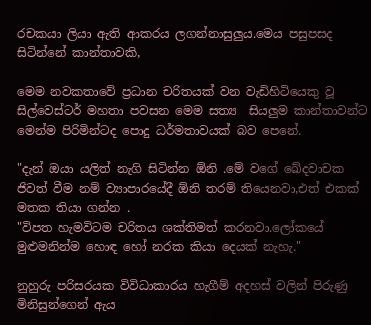රචකයා ලියා ඇති ආකරය ලගන්නාසුලුය.මෙය පසුපසද සිටින්නේ කාන්තාවකි,

මෙම නවකතාවේ ප්‍රධාන චරිතයක් වන වැඩිහිටියෙකු වූ සිල්වෙස්ටර් මහතා පවසන මෙම සත්‍ය  සියලුම කාන්තාවන්ට මෙන්ම පිරිමින්ටද පොදු ධර්මතාවයක් බව පෙනේ.

"දැන් ඔයා යලිත් නැගි සිටින්න ඕනි .මේ වගේ ඛේදවාචක ජිවත් වීම නම් ව්‍යාපාරයේදී ඕනි තරම් තියෙනවා,එත් එකක් මතක තියා ගන්න .
"විපත හැමවිටම චරිතය ශක්තිමත් කරනවා.ලෝකයේ මුළුමනින්ම හොඳ හෝ නරක කියා දෙයක් නැහැ."

නුහුරු පරිසරයක විවිධාකාරය හැගීම් අදහස් වලින් පිරුණු මිනිසුන්ගෙන් ඇය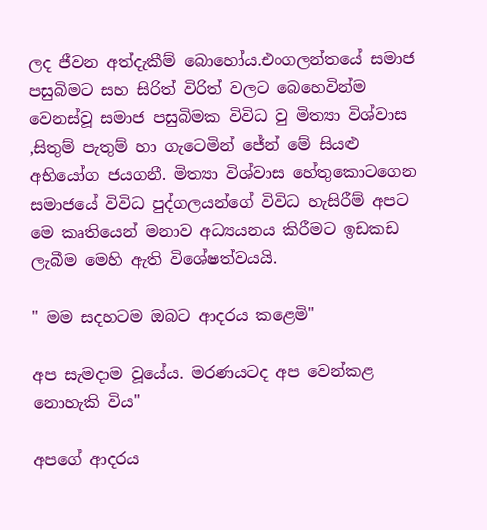ලද ජීවන අත්දැකීම් බොහෝය.එංගලන්තයේ සමාජ පසුබිමට සහ සිරිත් විරිත් වලට බෙහෙවින්ම වෙනස්වූ සමාජ පසුබිමක විවිධ වු මිත්‍යා විශ්වාස ,සිතුම් පැතුම් හා ගැටෙමින් ජේන් මේ සියළු අභියෝග ජයගනී. මිත්‍යා විශ්වාස හේතුකොටගෙන සමාජයේ විවිධ පුද්ගලයන්ගේ විවිධ හැසිරීම් අපට මෙ කෘතියෙන් මනාව අධ්‍යයනය කිරීමට ඉඩකඩ ලැබීම මෙහි ඇති විශේෂත්වයයි.

" මම සදහටම ඔබට ආදරය කළෙමි"

අප සැමදාම වූයේය. මරණයටද අප වෙන්කළ නොහැකි විය"

අපගේ ආදරය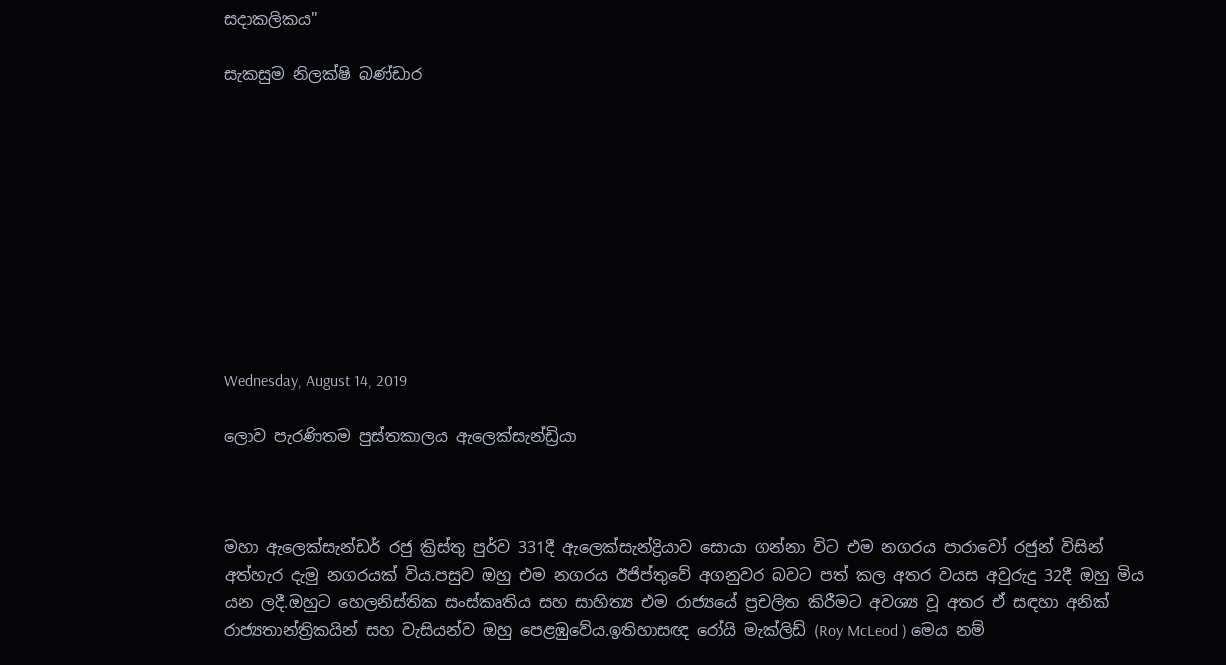සදාකලිකය"

සැකසුම නිලක්ෂි බණ්ඩාර










Wednesday, August 14, 2019

ලොව පැරණිතම පුස්තකාලය ඇලෙක්සැන්ඩ්‍රියා



මහා ඇලෙක්සැන්ඩර් රජු ක්‍රිස්තු පුර්ව 331දී ඇලෙක්සැන්ද්‍රියාව සොයා ගන්නා විට එම නගරය පාරාවෝ රජුන් විසින් අත්හැර දැමු නගරයක් විය.පසුව ඔහු එම නගරය ඊජිප්තුවේ අගනුවර බවට පත් කල අතර වයස අවුරුදු 32දී ඔහු මිය යන ලදී.ඔහුට හෙලනිස්තික සංස්කෘතිය සහ සාහිත්‍ය එම රාජ්‍යයේ ප්‍රචලිත කිරීමට අවශ්‍ය වූ අතර ඒ සඳහා අනික් රාජ්‍යතාන්ත්‍රිකයින් සහ වැසියන්ව ඔහු පෙළඹුවේය.ඉතිහාසඥ රෝයි මැක්ලිඩ් (Roy McLeod ) මෙය නම්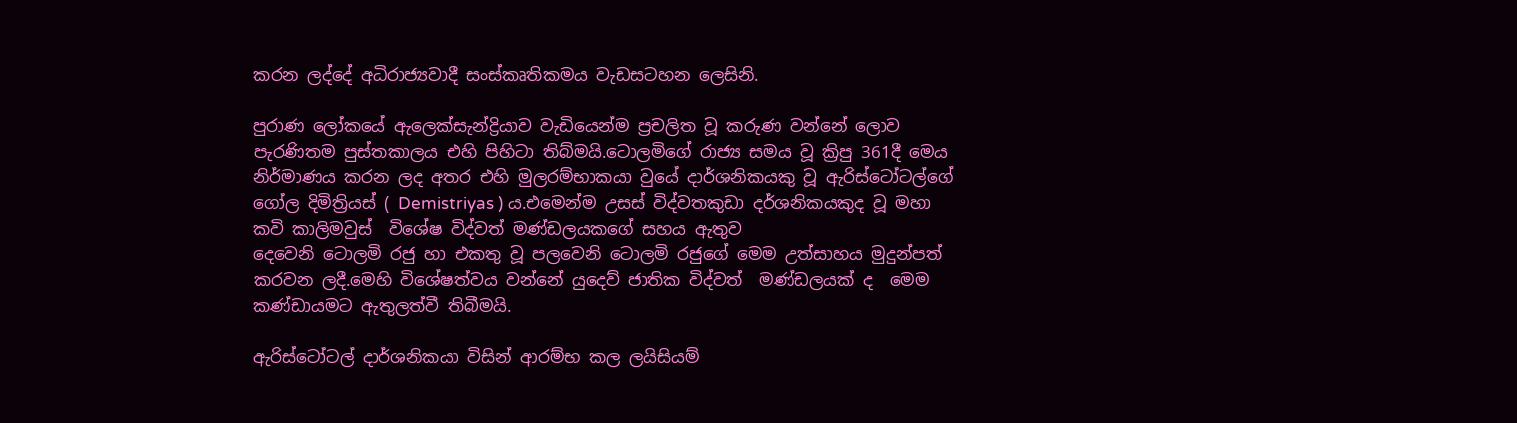කරන ලද්දේ අධිරාජ්‍යවාදී සංස්කෘතිකමය වැඩසටහන ලෙසිනි.

පුරාණ ලෝකයේ ඇලෙක්සැන්ද්‍රියාව වැඩියෙන්ම ප්‍රචලිත වූ කරුණ වන්නේ ලොව පැරණිතම පුස්තකාලය එහි පිහිටා තිබ්මයි.ටොලමිගේ රාජ්‍ය සමය වූ ක්‍රිපු 361දී මෙය නිර්මාණය කරන ලද අතර එහි මුලරම්භාකයා වුයේ දාර්ශනිකයකු වූ ඇරිස්ටෝටල්ගේ ගෝල දිමිත්‍රියස් ( Demistriyas ) ය.එමෙන්ම උසස් විද්වතකුඩා දර්ශනිකයකුද වූ මහා කවි කාලිමවුස්  විශේෂ විද්වත් මණ්ඩලයකගේ සහය ඇතුව
දෙවෙනි ටොලමි රජු හා එකතු වූ පලවෙනි ටොලමි රජුගේ මෙම උත්සාහය මුදුන්පත් කරවන ලදී.මෙහි විශේෂත්වය වන්නේ යුදෙව් ජාතික විද්වත්  මණ්ඩලයක් ද  මෙම කණ්ඩායමට ඇතුලත්වී තිබීමයි.

ඇරිස්ටෝටල් දාර්ශනිකයා විසින් ආරම්භ කල ලයිසියම්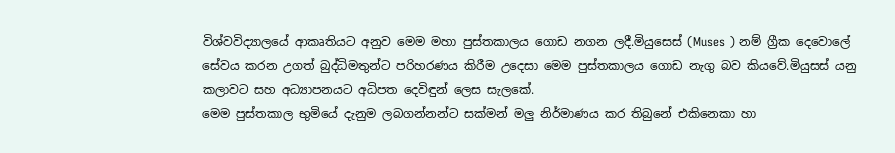විශ්වවිද්‍යාලයේ ආකෘතියට අනුව මෙම මහා පුස්තකාලය ගොඩ නගන ලදී.මියුසෙස් (Muses ) නම් ග්‍රීක දෙවොලේ සේවය කරන උගත් බුද්ධිමතුන්ට පරිහරණය කිරීම උදෙසා මෙම පුස්තකාලය ගොඩ නැගු බව කියවේ.මියුසස් යනු කලාවට සහ අධ්‍යාපනයට අධිපත දෙවිඳුන් ලෙස සැලකේ.
මෙම පුස්තකාල භුමියේ දැනුම ලබගන්නන්ට සක්මන් මලු නිර්මාණය කර තිබුනේ එකිනෙකා හා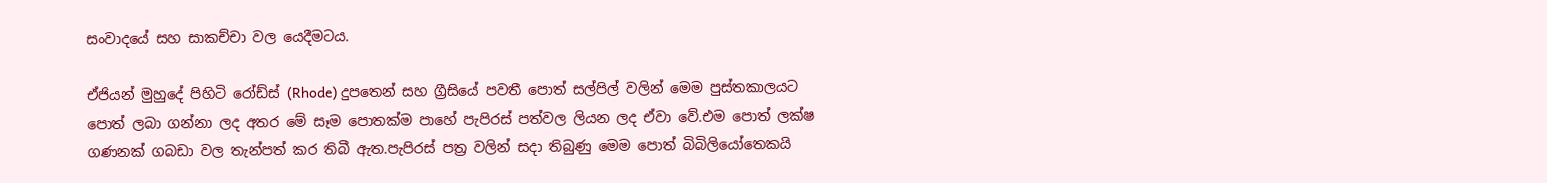සංවාදයේ සහ සාකච්චා වල යෙදීමටය.

ඒජියන් මුහුදේ පිහිටි රෝඩ්ස් (Rhode) දුපතෙන් සහ ග්‍රීසියේ පවතී පොත් සල්පිල් වලින් මෙම පුස්තකාලයට පොත් ලබා ගන්නා ලද අතර මේ සෑම පොතක්ම පාහේ පැපිරස් පත්වල ලියන ලද ඒවා වේ.එම පොත් ලක්ෂ ගණනක් ගබඩා වල තැන්පත් කර තිබී ඇත.පැපිරස් පත්‍ර වලින් සදා තිබුණු මෙම පොත් බිබිලියෝතෙකයි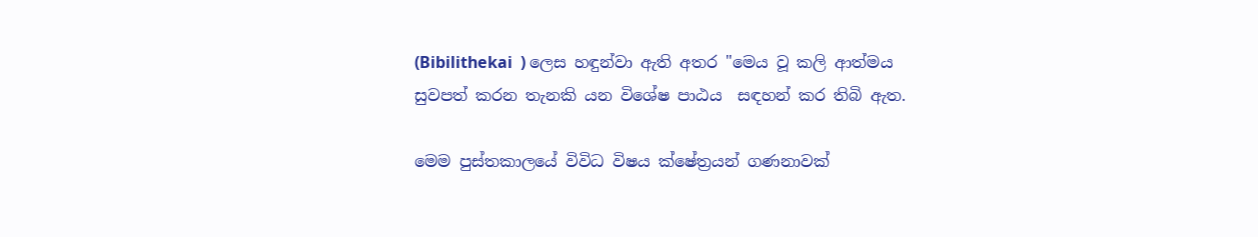(Bibilithekai  ) ලෙස හඳුන්වා ඇති අතර "මෙය වූ කලි ආත්මය සුවපත් කරන තැනකි යන විශේෂ පාඨය  සඳහන් කර තිබි ඇත.

මෙම පුස්තකාලයේ විවිධ විෂය ක්ෂේත්‍රයන් ගණනාවක්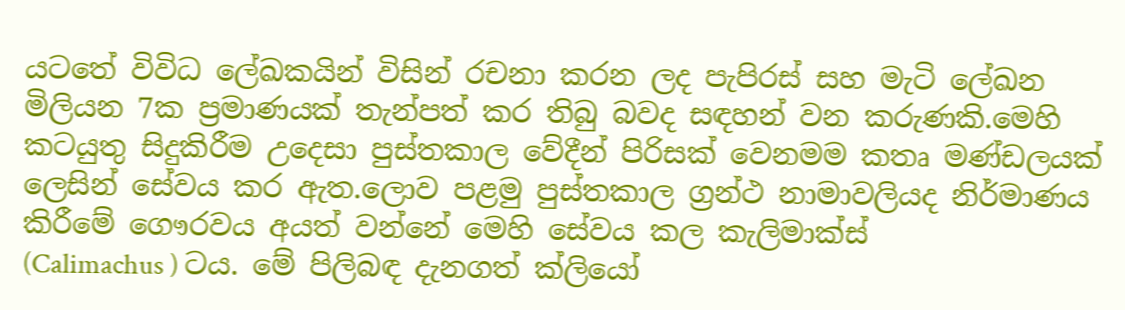යටතේ විවිධ ලේඛකයින් විසින් රචනා කරන ලද පැපිරස් සහ මැටි ලේඛන මිලියන 7ක ප්‍රමාණයක් තැන්පත් කර තිබු බවද සඳහන් වන කරුණකි.මෙහි කටයුතු සිදුකිරීම උදෙසා පුස්තකාල වේදීන් පිරිසක් වෙනමම කතෘ මණ්ඩලයක් ලෙසින් සේවය කර ඇත.ලොව පළමු පුස්තකාල ග්‍රන්ථ නාමාවලියද නිර්මාණය කිරීමේ ගෞරවය අයත් වන්නේ මෙහි සේවය කල කැලිමාක්ස්
(Calimachus ) ටය. මේ පිලිබඳ දැනගත් ක්ලියෝ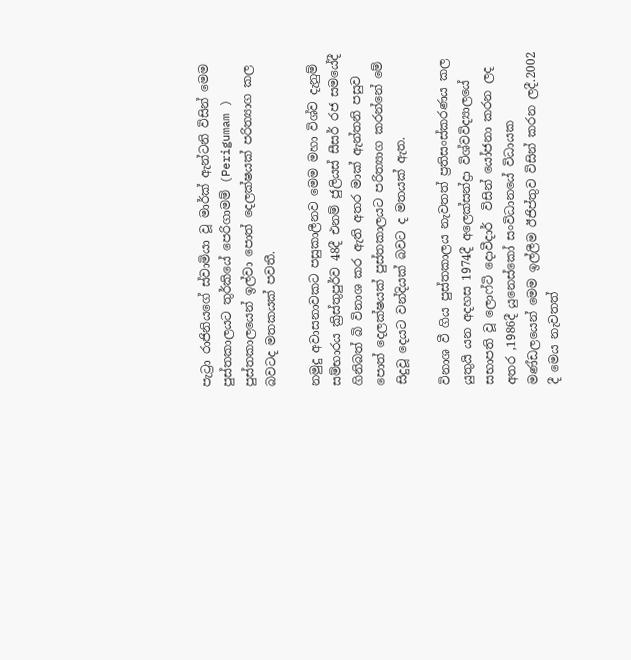පැට්‍රා රාජිනියගේ ස්වාමියා වූ මාර්ක් ඇන්ටනි විසින් මෙම පුස්තකාලයට තුර්කියේ පෙරිගාමම් (Perigumam ) පුස්තකාලයෙන් ඉල්වා පොත් දෙලක්ෂයක් පරිත්‍යාග කල බවටද මතකයක් පවතී.

නමුදු අවාසනාවකට පසුකාලීනව මෙම මහා විශ්ව දැනුම් සම්භාරය ක්‍රිස්තුපුර්ව 48දී එනම් ජුලියස් සීසර් රජ සමයේදී ගිනිබත් බි විනාශ කර ඇති අතර මාක් ඇන්තනි පසුව පොත් දෙලක්ෂයක් පුස්තකාලයට පරිත්‍යාග කරන්නේ මේ සිදුවූ දෙයට වන්දියක් බවට ද මතයක් ඇත.

විනාශ වී ගිය පුස්තකාලය නැවතත් ප්‍රතිසංස්කරණය කල යුතුයි යන අදහස 1974දී අලෙක්සන්ද්‍රා විශ්වවිද්‍යාලයේ සභාපති වූ ලොෆ්ටි දොවීදාර්  විසින් යෝජනා කරන ලද අතර ,1986දී යුනෙස්කෝ සංවිධානයේ විධායක මණ්ඩලයෙන් මෙම ඉල්ලීම ඊජිප්තුව විසින් කරන ලදී.2002 දී මෙය නැවතත්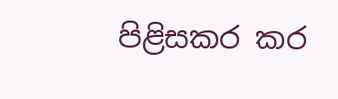පිළිසකර කර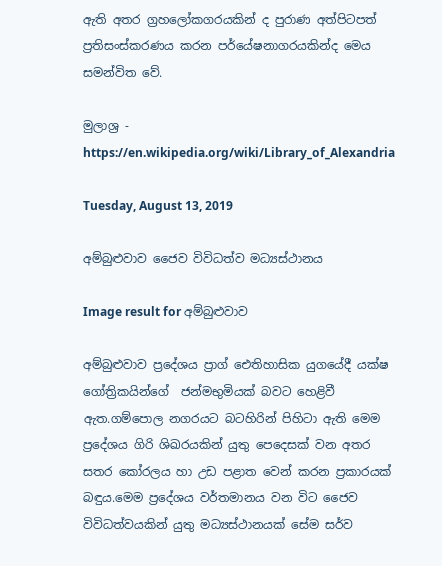ඇති අතර ග්‍රහලෝකගරයකින් ද පුරාණ අත්පිටපත් ප්‍රතිසංස්කරණය කරන පර්යේෂනාගරයකින්ද මෙය සමන්විත වේ.

මුලාශ්‍ර - https://en.wikipedia.org/wiki/Library_of_Alexandria

Tuesday, August 13, 2019

අම්බුළුවාව ජෛව විවිධත්ව මධ්‍යස්ථානය

Image result for අම්බුළුවාව

අම්බුළුවාව ප්‍රදේශය ප්‍රාග් ඓතිහාසික යුගයේදී යක්ෂ ගෝත්‍රිකයින්ගේ  ජන්මභුමියක් බවට හෙළිවී ඇත.ගම්පොල නගරයට බටහිරින් පිහිටා ඇති මෙම ප්‍රදේශය ගිරි ශිඛරයකින් යුතු පෙදෙසක් වන අතර සතර කෝරලය හා උඩ පළාත වෙන් කරන ප්‍රකාරයක් බඳුය.මෙම ප්‍රදේශය වර්තමානය වන විට ජෛව විවිධත්වයකින් යුතු මධ්‍යස්ථානයක් සේම සර්ව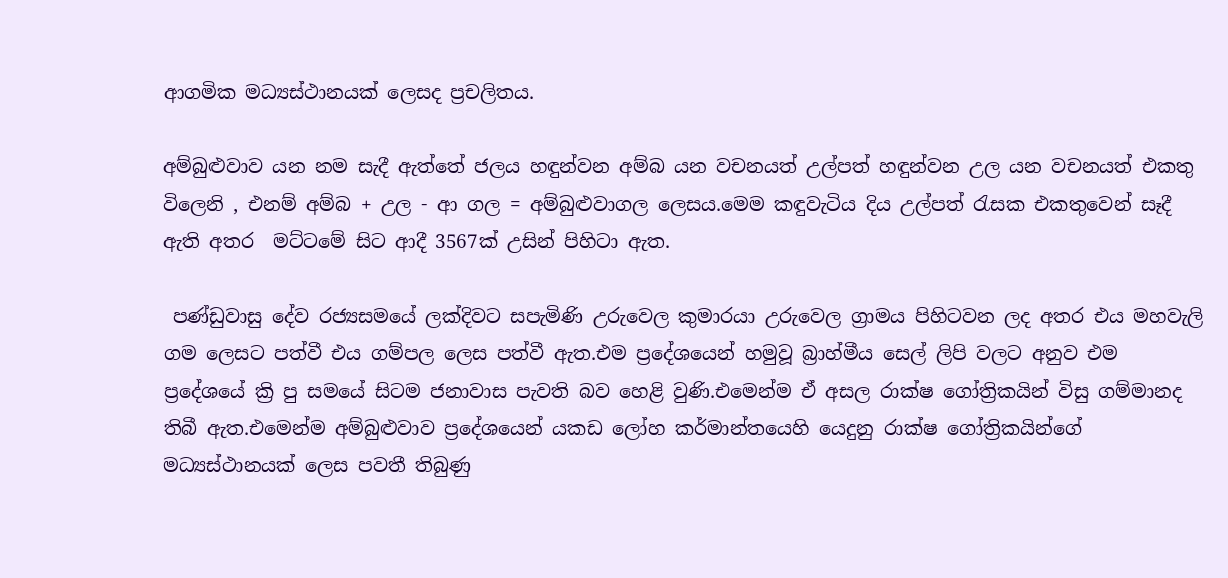ආගමික මධ්‍යස්ථානයක් ලෙසද ප්‍රචලිතය.

අම්බුළුවාව යන නම සැදී ඇත්තේ ජලය හඳුන්වන අම්බ යන වචනයත් උල්පත් හඳුන්වන උල යන වචනයත් එකතු විලෙනි , එනම් අම්බ + උල - ආ ගල = අම්බුළුවාගල ලෙසය.මෙම කඳුවැටිය දිය උල්පත් රැසක එකතුවෙන් සෑදී ඇති අතර  මට්ටමේ සිට ආදී 3567ක් උසින් පිහිටා ඇත.

 පණ්ඩුවාසු දේව රජ්‍යසමයේ ලක්දිවට සපැමිණි උරුවෙල කුමාරයා උරුවෙල ග්‍රාමය පිහිටවන ලද අතර එය මහවැලි ගම ලෙසට පත්වී එය ගම්පල ලෙස පත්වී ඇත.එම ප්‍රදේශයෙන් හමුවූ බ්‍රාහ්මීය සෙල් ලිපි වලට අනුව එම ප්‍රදේශයේ ක්‍රි පු සමයේ සිටම ජනාවාස පැවති බව හෙළි වුණි.එමෙන්ම ඒ අසල රාක්ෂ ගෝත්‍රිකයින් විසු ගම්මානද තිබී ඇත.එමෙන්ම අම්බුළුවාව ප්‍රදේශයෙන් යකඩ ලෝහ කර්මාන්තයෙහි යෙදුනු රාක්ෂ ගෝත්‍රිකයින්ගේ මධ්‍යස්ථානයක් ලෙස පවතී තිබුණු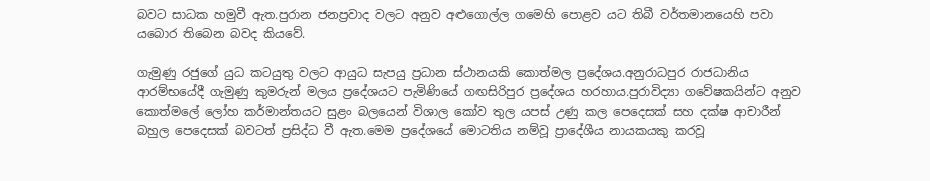බවට සාධක හමුවී ඇත.පුරාන ජනප්‍රවාද වලට අනුව අළුගොල්ල ගමෙහි පොළව යට තිබී වර්තමානයෙහි පවා යබොර තිබෙන බවද කියවේ.

ගැමුණු රජුගේ යුධ කටයුතු වලට ආයුධ සැපයු ප්‍රධාන ස්ථානයකි කොත්මල ප්‍රදේශය.අනුරාධපුර රාජධානිය ආරම්භයේදී ගැමුණු කුමරුන් මලය ප්‍රදේශයට පැමිණියේ ගඟසිරිපුර ප්‍රදේශය හරහාය.පුරාවිද්‍යා ගවේෂකයින්ට අනුව කොත්මලේ ලෝහ කර්මාන්තයට සුළං බලයෙන් විශාල කෝව තුල යපස් උණු කල පෙදෙසක් සහ දක්ෂ ආචාරීන් බහුල පෙදෙසක් බවටත් ප්‍රසිද්ධ වී ඇත.මෙම ප්‍රදේශයේ මොටතිය නම්වූ ප්‍රාදේශීය නායකයකු කරවූ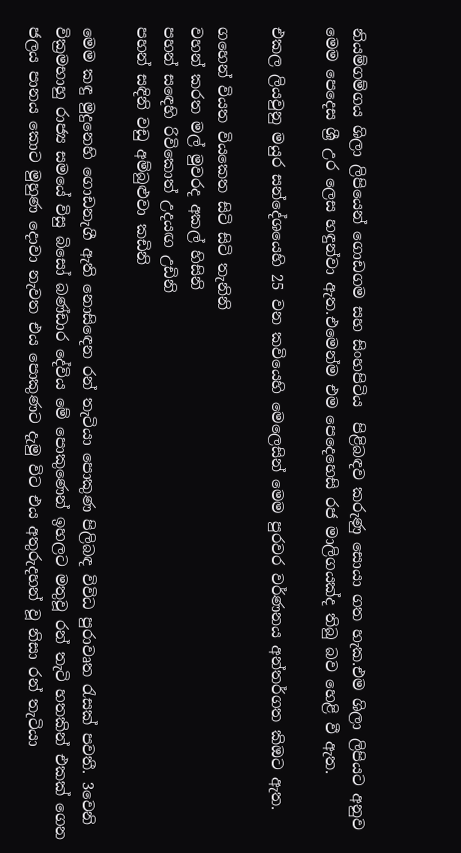නියම්ගම්ගය ශිලා ලිපියෙන් ගොඩගම සහ සිංහපිටිය  පිළිබඳව කරුණු සොයා ගත හැක.එම ශිලා ලිපියට අනුව මෙම පෙදෙස ශ්‍රී උර ලෙස හඳුන්වා ඇත.එමෙන්ම එම පෙදෙහෙසි රජ මාලිගයක්ද තිබු බව හෙළි වී ඇත.

එකල ලියවුනු මයුර සන්දේශයෙහි 25 වන කවියෙහි මෙලෙසින් මෙම පුරවර වර්ණනය අන්තර්ගත කිඔට ඇත.

ගහෙන් වියත වියකෙත සිටි සිටි තැනිනි
වහන් කරත මල් මුවරද අකල් හිසිනි
පහන් සඳෙහි රිවිකොත් උදයඟ උඩිනි
පහන් සඳිනි වඩු අම්බුළුවා කඩිනි

මෙම කඳු මුදුනෙහි ගොඩනැගී ඇති නොසිඳෙන රන් තැටියා පොකුණ පිලිබඳ විවිධ පුරාවෘත රැසක් පවතී. 3වෙනි වික්‍රමභාහු රාජ්‍ය සමයේ විසු බිසෝ බණ්ඩාර දේවිය මේ පොකුණෙන් ඉහලට මතුවූ රන් තැටි හතකින් එකක් ගෙන ජලය පානය කොට මුහුණ දොවා නැවත එය පොකුණට දැමු විට එය අතුරුදහන් වූ නිසා රන් තැටියා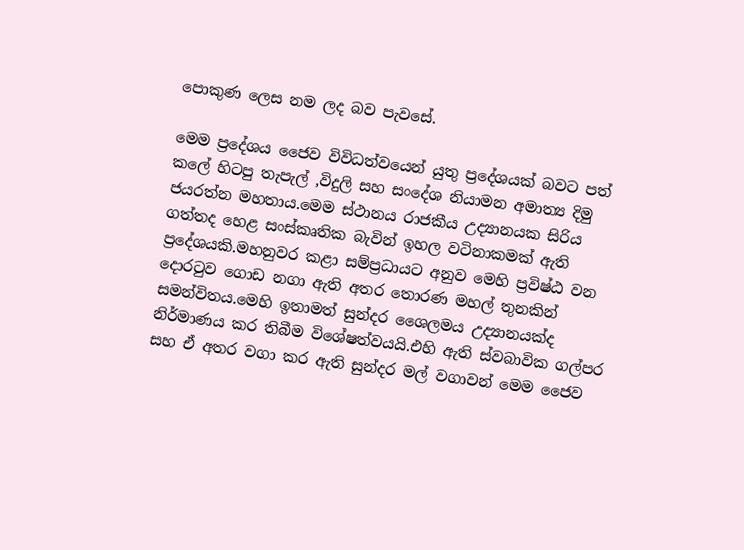පොකුණ ලෙස නම ලද බව පැවසේ.

මෙම ප්‍රදේශය ජෛව විවිධත්වයෙන් යුතු ප්‍රදේශයක් බවට පත් කලේ හිටපු තැපැල් ,විදුලි සහ සංදේශ නියාමන අමාත්‍ය දිමු ජයරත්න මහතාය.මෙම ස්ථානය රාජකීය උද්‍යානයක සිරිය ගත්තද හෙළ සංස්කෘතික බැවින් ඉහල වටිනාකමක් ඇති ප්‍රදේශයකි.මහනුවර කළා සම්ප්‍රධායට අනුව මෙහි ප්‍රවිෂ්ඨ වන දොරටුව ගොඩ නගා ඇති අතර තොරණ මහල් තුනකින් සමන්විතය.මෙහි ඉතාමත් සුන්දර ශෛලමය උද්‍යානයක්ද නිර්මාණය කර තිබීම විශේෂත්වයයි.එහි ඇති ස්වබාවික ගල්පර සහ ඒ අතර වගා කර ඇති සුන්දර මල් වගාවන් මෙම ජෛව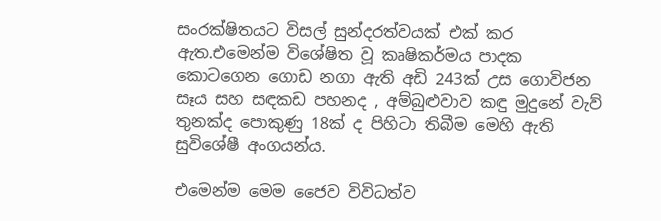සංරක්ෂිතයට විසල් සුන්දරත්වයක් එක් කර ඇත.එමෙන්ම විශේෂිත වූ කෘෂිකර්මය පාදක කොටගෙන ගොඩ නගා ඇති අඩි 243ක් උස ගොවිජන සෑය සහ සඳකඩ පහනද , අම්බුළුවාව කඳු මුදුනේ වැව් තුනක්ද පොකුණු 18ක් ද පිහිටා තිබීම මෙහි ඇති සුවිශේෂී අංගයන්ය.

එමෙන්ම මෙම ජෛව විවිධත්ව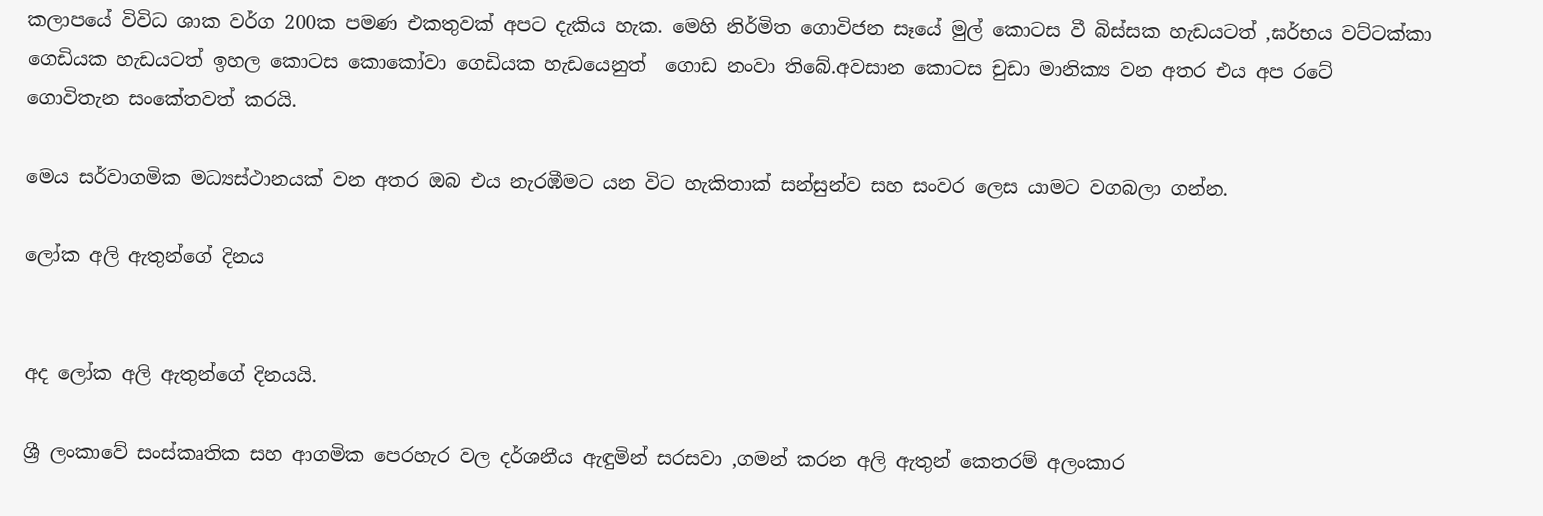කලාපයේ විවිධ ශාක වර්ග 200ක පමණ එකතුවක් අපට දැකිය හැක. මෙහි නිර්මිත ගොවිජන සෑයේ මුල් කොටස වී බිස්සක හැඩයටත් ,ඝර්භය වට්ටක්කා ගෙඩියක හැඩයටත් ඉහල කොටස කොකෝවා ගෙඩියක හැඩයෙනුත්  ගොඩ නංවා තිබේ.අවසාන කොටස චුඩා මානික්‍ය වන අතර එය අප රටේ ගොවිතැන සංකේතවත් කරයි.

මෙය සර්වාගමික මධ්‍යස්ථානයක් වන අතර ඔබ එය නැරඹීමට යන විට හැකිතාක් සන්සුන්ව සහ සංවර ලෙස යාමට වගබලා ගන්න.

ලෝක අලි ඇතුන්ගේ දිනය


අද ලෝක අලි ඇතුන්ගේ දිනයයි.

ශ්‍රී ලංකාවේ සංස්කෘතික සහ ආගමික පෙරහැර වල දර්ශනීය ඇඳුමින් සරසවා ,ගමන් කරන අලි ඇතුන් කෙතරම් අලංකාර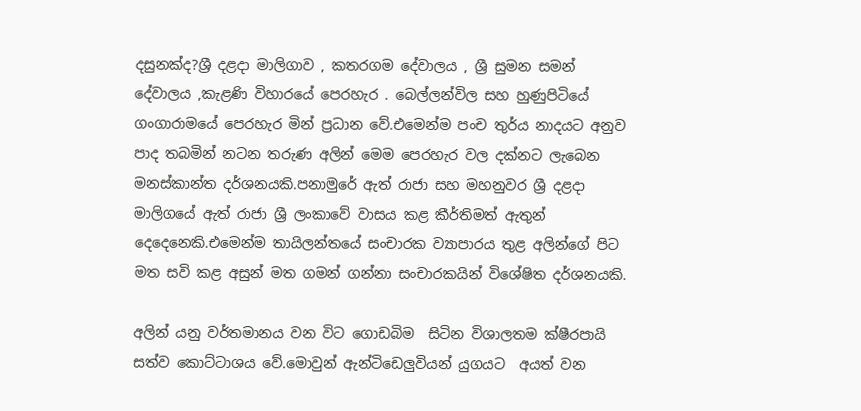දසුනක්ද?ශ්‍රී දළදා මාලිගාව , කතරගම දේවාලය , ශ්‍රී සුමන සමන් දේවාලය ,කැළණි විහාරයේ පෙරහැර . බෙල්ලන්විල සහ හුණුපිටියේ ගංගාරාමයේ පෙරහැර මින් ප්‍රධාන වේ.එමෙන්ම පංච තුර්ය නාදයට අනුව පාද තබමින් නටන තරුණ අලින් මෙම පෙරහැර වල දක්නට ලැබෙන මනස්කාන්ත දර්ශනයකි.පනාමුරේ ඇත් රාජා සහ මහනුවර ශ්‍රී දළදා මාලිගයේ ඇත් රාජා ශ්‍රී ලංකාවේ වාසය කළ කීර්තිමත් ඇතුන් දෙදෙනෙකි.එමෙන්ම තායිලන්තයේ සංචාරක ව්‍යාපාරය තුළ අලින්ගේ පිට මත සවි කළ අසුන් මත ගමන් ගන්නා සංචාරකයින් විශේෂිත දර්ශනයකි.

අලින් යනු වර්තමානය වන විට ගොඩබිම  සිටින විශාලතම ක්ෂීරපායි  සත්ව කොට්ටාශය වේ.මොවුන් ඇන්ටිඩෙලුවියන් යුගයට  අයත් වන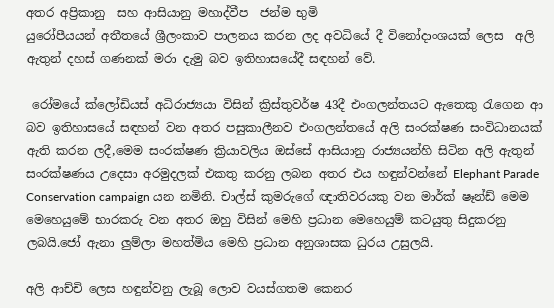අතර අප්‍රිකානු  සහ ආසියානු මහාද්වීප  ජන්ම භුමි
යුරෝපීයයන් අතීතයේ ශ්‍රීලංකාව පාලනය කරන ලද අවධියේ දී විනෝදාංශයක් ලෙස  අලි ඇතුන් දහස් ගණනක් මරා දැමු බව ඉතිහාසයේදී සඳහන් වේ.

 රෝමයේ ක්ලෝඩියස් අධිරාජ්‍යයා විසින් ක්‍රිස්තුවර්ෂ 43දී එංගලන්තයට ඇතෙකු රැගෙන ආ බව ඉතිහාසයේ සඳහන් වන අතර පසුකාලීනව එංගලන්තයේ අලි සංරක්ෂණ සංවිධානයක් ඇති කරන ලදී,මෙම සංරක්ෂණ ක්‍රියාවලිය ඔස්සේ ආසියානු රාජ්‍යයන්හි සිටින අලි ඇතුන් සංරක්ෂණය උදෙසා අරමුදලක් එකතු කරනු ලබන අතර එය හඳුන්වන්නේ Elephant Parade Conservation campaign යන නමිනි. චාල්ස් කුමරුගේ ඥාතිවරයකු වන මාර්ක් ෂෑන්ඩ් මෙම මෙහෙයුමේ භාරකරු වන අතර ඔහු විසින් මෙහි ප්‍රධාන මෙහෙයුම් කටයුතු සිදුකරනු ලබයි.ජෝ ඇනා ලුම්ලා මහත්මිය මෙහි ප්‍රධාන අනුශාසක ධුරය උසුලයි.

අලි ආච්චි ලෙස හඳුන්වනු ලැබූ ලොව වයස්ගතම කෙනර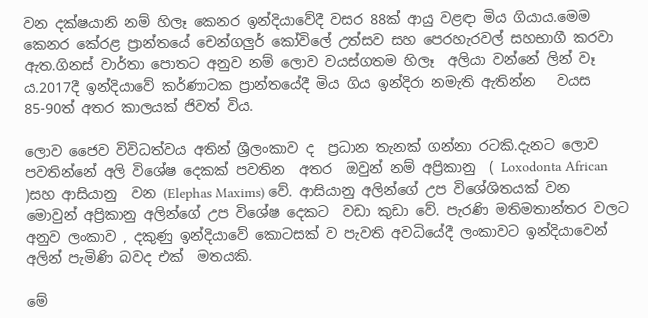වන දක්ෂයානි නම් හිලෑ කෙනර ඉන්දියාවේදී වසර 88ක් ආයු වළඳා මිය ගියාය.මෙම කෙනර කේරළ ප්‍රාන්තයේ චෙන්ගලුර් කෝවිලේ උත්සව සහ පෙරහැරවල් සහභාගී කරවා ඇත.ගිනස් වාර්තා පොතට අනුව නම් ලොව වයස්ගතම හිලෑ  අලියා වන්නේ ලින් වෑ  ය.2017දී ඉන්දියාවේ කර්ණාටක ප්‍රාන්තයේදී මිය ගිය ඉන්දිරා නමැති ඇතින්න   වයස 85-90ත් අතර කාලයක් ජිවත් විය.

ලොව ජෛව විවිධත්වය අතින් ශ්‍රීලංකාව ද  ප්‍රධාන තැනක් ගන්නා රටකි.දැනට ලොව පවතින්නේ අලි විශේෂ දෙකක් පවතින  අතර  ඔවුන් නම් අප්‍රිකානු  ( Loxodonta African )සහ ආසියානු  වන (Elephas Maxims) වේ. ආසියානු අලින්ගේ උප විශේශිතයක් වන මොවුන් අප්‍රිකානු අලින්ගේ උප විශේෂ දෙකට  වඩා කුඩා වේ. පැරණි මතිමතාන්තර වලට  අනුව ලංකාව , දකුණු ඉන්දියාවේ කොටසක් ව පැවති අවධියේදී ලංකාවට ඉන්දියාවෙන් අලින් පැමිණි බවද එක්  මතයකි.

මේ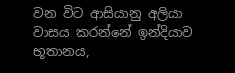වන විට ආසියානු අලියා වාසය කරන්නේ ඉන්දියාව භූතානය,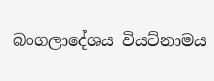බංගලාදේශය වියට්නාමය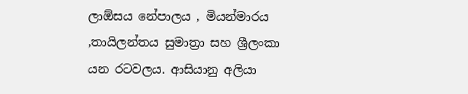ලාඕසය නේපාලය , මියන්මාරය ,තායිලන්තය සුමාත්‍රා සහ ශ්‍රීලංකා යන රටවලය. ආසියානු අලියා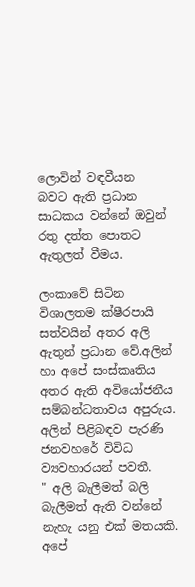ලොවින් වඳවීයන  බවට ඇති ප්‍රධාන සාධකය වන්නේ ඔවුන් රතු දත්ත පොතට ඇතුලත් වීමය.

ලංකාවේ සිටින  විශාලතම ක්ෂීරපායි සත්වයින් අතර අලි ඇතුන් ප්‍රධාන වේ.අලින් හා අපේ සංස්කෘතිය අතර ඇති අවියෝජනීය සම්බන්ධතාවය අපුරුය. අලින් පිළිබඳව පැරණි ජනවහරේ විවිධ ව්‍යවහාරයන් පවතී.
" අලි බැලීමත් බලි බැලීමත් ඇති වන්නේ නැහැ යනු එක් මතයකි. අපේ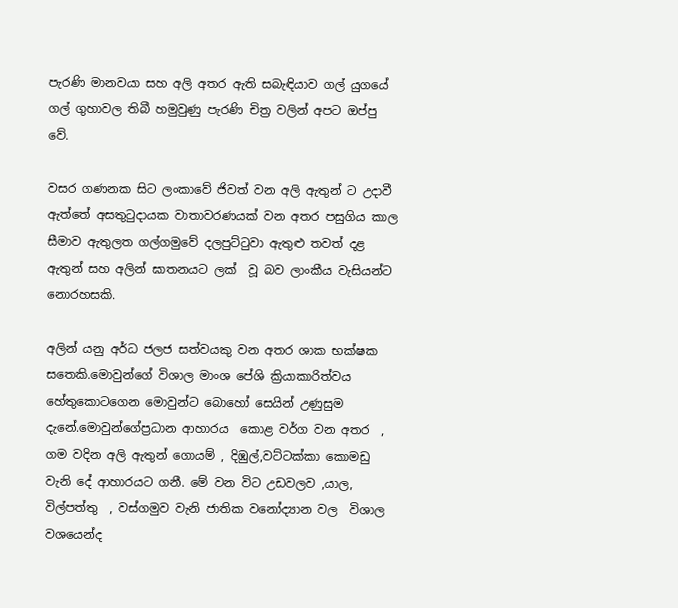පැරණි මානවයා සහ අලි අතර ඇති සබැඳියාව ගල් යුගයේ ගල් ගුහාවල තිබී හමුවුණු පැරණි චිත්‍ර වලින් අපට ඔප්පු වේ.

වසර ගණනක සිට ලංකාවේ ජිවත් වන අලි ඇතුන් ට උදාවී ඇත්තේ අසතුටුදායක වාතාවරණයක් වන අතර පසුගිය කාල සීමාව ඇතුලත ගල්ගමුවේ දලපුට්ටුවා ඇතුළු තවත් දළ ඇතුන් සහ අලින් ඝාතනයට ලක්  වූ බව ලාංකීය වැසියන්ට නොරහසකි.

අලින් යනු අර්ධ ජලජ සත්වයකු වන අතර ශාක භක්ෂක සතෙකි.මොවුන්ගේ විශාල මාංශ පේශි ක්‍රියාකාරිත්වය හේතුකොටගෙන මොවුන්ට බොහෝ සෙයින් උණුසුම දැනේ.මොවුන්ගේප්‍රධාන ආහාරය  කොළ වර්ග වන අතර  , ගම වදින අලි ඇතුන් ගොයම් , දිඹුල්,වට්ටක්කා කොමඩු වැනි දේ ආහාරයට ගනී. මේ වන විට උඩවලව ,යාල, විල්පත්තු  , වස්ගමුව වැනි ජාතික වනෝද්‍යාන වල  විශාල වශයෙන්ද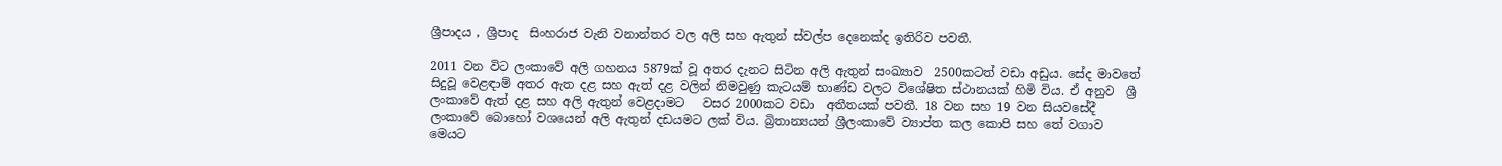ශ්‍රීපාදය , ශ්‍රීපාද  සිංහරාජ වැනි වනාන්තර වල අලි සහ ඇතුන් ස්වල්ප දෙනෙක්ද ඉතිරිව පවතී.

2011 වන විට ලංකාවේ අලි ගහනය 5879ක් වූ අතර දැනට සිටින අලි ඇතුන් සංඛ්‍යාව  2500කටත් වඩා අඩුය. සේද මාවතේ සිදුවූ වෙළඳාම් අතර ඇත දළ සහ ඇත් දළ වලින් නිමවුණු කැටයම් භාණ්ඩ වලට විශේෂිත ස්ථානයක් හිමි විය. ඒ අනුව  ශ්‍රී ලංකාවේ ඇත් දළ සහ අලි ඇතුන් වෙළදාමට   වසර 2000කට වඩා  අතීතයක් පවතී. 18 වන සහ 19 වන සියවසේදී ලංකාවේ බොහෝ වශයෙන් අලි ඇතුන් දඩයමට ලක් විය. බ්‍රිතාන්‍යයන් ශ්‍රීලංකාවේ ව්‍යාප්ත කල කොපි සහ තේ වගාව මෙයට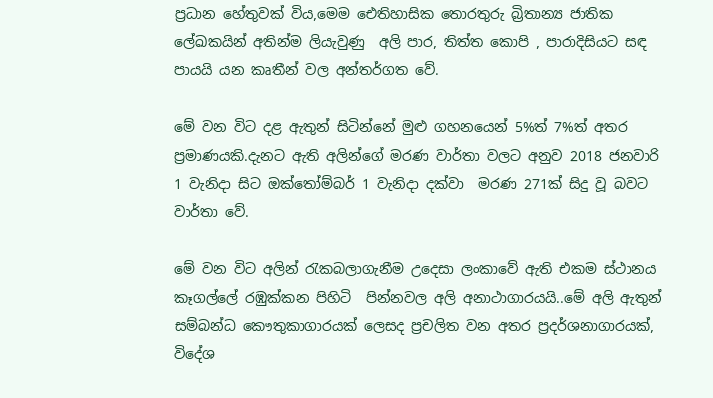ප්‍රධාන හේතුවක් විය,මෙම ඓතිහාසික තොරතුරු බ්‍රිතාන්‍ය ජාතික ලේඛකයින් අතින්ම ලියැවුණු  අලි පාර, තිත්ත කොපි , පාරාදිසියට සඳ පායයි යන කෘතීන් වල අන්තර්ගත වේ.

මේ වන විට දළ ඇතුන් සිටින්නේ මුළු ගහනයෙන් 5%ත් 7%ත් අතර ප්‍රමාණයකි.දැනට ඇති අලින්ගේ මරණ වාර්තා වලට අනුව 2018 ජනවාරි 1 වැනිදා සිට ඔක්තෝම්බර් 1 වැනිදා දක්වා  මරණ 271ක් සිදු වූ බවට වාර්තා වේ.

මේ වන විට අලින් රැකබලාගැනීම උදෙසා ලංකාවේ ඇති එකම ස්ථානය කෑගල්ලේ රඹුක්කන පිහිටි  පින්නවල අලි අනාථාගාරයයි..මේ අලි ඇතුන් සම්බන්ධ කෞතුකාගාරයක් ලෙසද ප්‍රචලිත වන අතර ප්‍රදර්ශනාගාරයක්,  විදේශ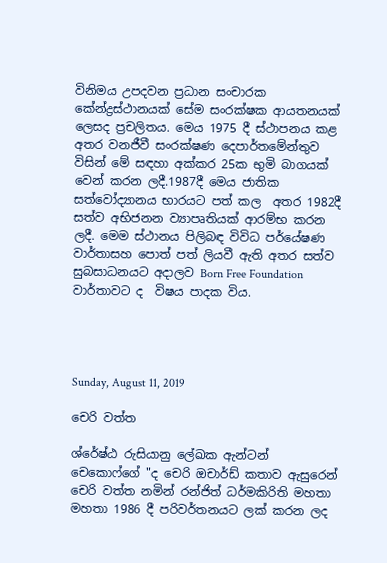විනිමය උපදවන ප්‍රධාන සංචාරක කේන්ද්‍රස්ථානයක් සේම සංරක්ෂක ආයතනයක් ලෙසද ප්‍රචලිතය. මෙය 1975 දී ස්ථාපනය කළ අතර වනජීවී සංරක්ෂණ දෙපාර්තමේන්තුව විසින් මේ සඳහා අක්කර 25ක භුමි බාගයක් වෙන් කරන ලදී.1987දී මෙය ජාතික සත්වෝද්‍යානය භාරයට පත් කල  අතර 1982දී සත්ව අභිජනන ව්‍යාපෘතියක් ආරම්භ කරන ලදී. මෙම ස්ථානය පිලිබඳ විවිධ පර්යේෂණ වාර්තාසහ පොත් පත් ලියවී ඇති අතර සත්ව සුබසාධනයට අදාලව Born Free Foundation වාර්තාවට ද  විෂය පාදක විය.




Sunday, August 11, 2019

චෙරි වත්ත

ශ්රේෂ්ඨ රුසියානු ලේඛක ඇන්ටන් චෙකොෆ්ගේ "ද චෙරි ඔචාර්ඩ් කතාව ඇසුරෙන් චෙරි වත්ත නමින් රන්ජිත් ධර්මකිරිති මහතා මහතා 1986 දී පරිවර්තනයට ලක් කරන ලද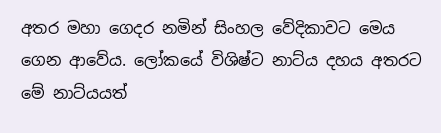අතර මහා ගෙදර නමින් සිංහල වේදිකාවට මෙය ගෙන ආවේය. ලෝකයේ විශිෂ්ට නාට්ය දහය අතරට මේ නාට්යයත්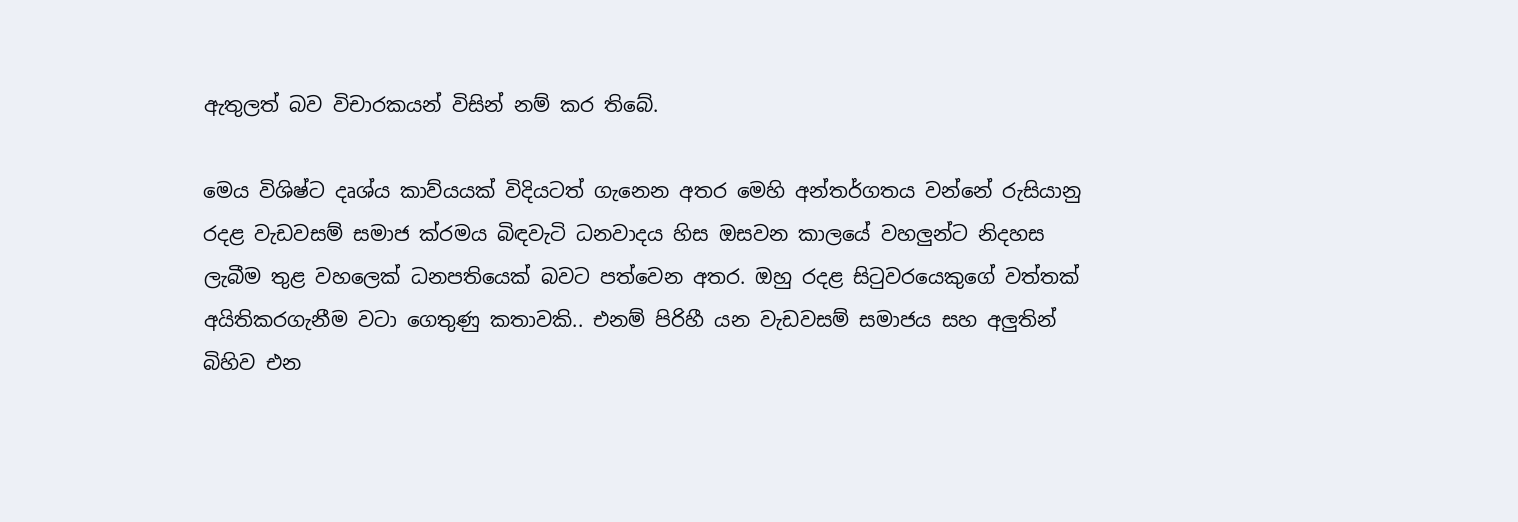ඇතුලත් බව විචාරකයන් විසින් නම් කර තිබේ.

මෙය විශිෂ්ට දෘශ්ය කාව්යයක් විදියටත් ගැනෙන අතර මෙහි අන්තර්ගතය වන්නේ රුසියානු රදළ වැඩවසම් සමාජ ක්රමය බිඳවැටි ධනවාදය හිස ඔසවන කාලයේ වහලුන්ට නිදහස ලැබීම තුළ වහලෙක්‌ ධනපතියෙක්‌ බවට පත්වෙන අතර. ඔහු රදළ සිටුවරයෙකුගේ වත්තක්‌ අයිතිකරගැනීම වටා ගෙතුණු කතාවකි.. එනම් පිරිහී යන වැඩවසම් සමාජය සහ අලුතින් බිහිව එන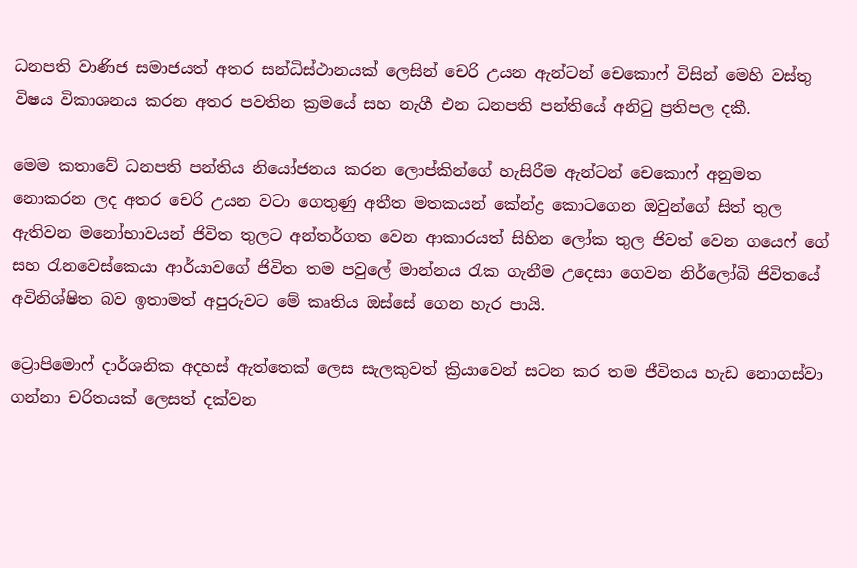ධනපති වාණිජ සමාජයත් අතර සන්ධිස්ථානයක් ලෙසින් චෙරි උයන ඇන්ටන් චෙකොෆ් විසින් මෙහි වස්තු විෂය විකාශනය කරන අතර පවතින ක්‍රමයේ සහ නැගී එන ධනපති පන්තියේ අනිටු ප්‍රතිපල දකී.

මෙම කතාවේ ධනපති පන්තිය නියෝජනය කරන ලොප්කින්ගේ හැසිරීම ඇන්ටන් චෙකොෆ් අනුමත නොකරන ලද අතර චෙරි උයන වටා ගෙතුණු අතීත මතකයන් කේන්ද්‍ර කොටගෙන ඔවුන්ගේ සිත් තුල ඇතිවන මනෝභාවයන් ජිවිත තුලට අන්තර්ගත වෙන ආකාරයත් සිහින ලෝක තුල ජිවත් වෙන ගයෙෆ් ගේ සහ රැනවෙස්කෙයා ආර්යාවගේ ජිවිත තම පවුලේ මාන්නය රැක ගැනීම උදෙසා ගෙවන නිර්ලෝබි ජිවිතයේ අවිනිශ්ෂිත බව ඉතාමත් අපුරුවට මේ කෘතිය ඔස්සේ ගෙන හැර පායි.

ට්‍රොපිමොෆ් දාර්ශනික අදහස් ඇත්තෙක් ලෙස සැලකුවත් ක්‍රියාවෙන් සටන කර තම ජීවිතය හැඩ නොගස්වා ගන්නා චරිතයක් ලෙසත් දක්වන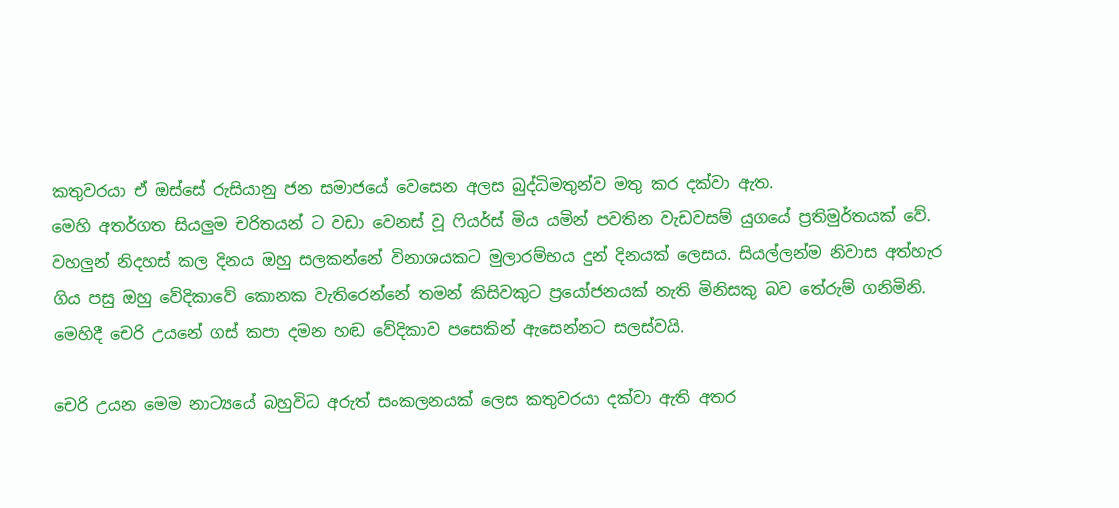කතුවරයා ඒ ඔස්සේ රුසියානු ජන සමාජයේ වෙසෙන අලස බුද්ධිමතුන්ව මතු කර දක්වා ඇත.
මෙහි අතර්ගත සියලුම චරිතයන් ට වඩා වෙනස් වූ ෆියර්ස් මිය යමින් පවතින වැඩවසම් යුගයේ ප්‍රතිමුර්තයක් වේ. වහලුන් නිදහස් කල දිනය ඔහු සලකන්නේ විනාශයකට මුලාරම්භය දුන් දිනයක් ලෙසය. සියල්ලන්ම නිවාස අත්හැර ගිය පසු ඔහු වේදිකාවේ කොනක වැතිරෙන්නේ තමන් කිසිවකුට ප්‍රයෝජනයක් නැති මිනිසකු බව තේරුම් ගනිමිනි. මෙහිදී චෙරි උයනේ ගස් කපා දමන හඬ වේදිකාව පසෙකින් ඇසෙන්නට සලස්වයි.

චෙරි උයන මෙම නාට්‍යයේ බහුවිධ අරුත් සංකලනයක් ලෙස කතුවරයා දක්වා ඇති අතර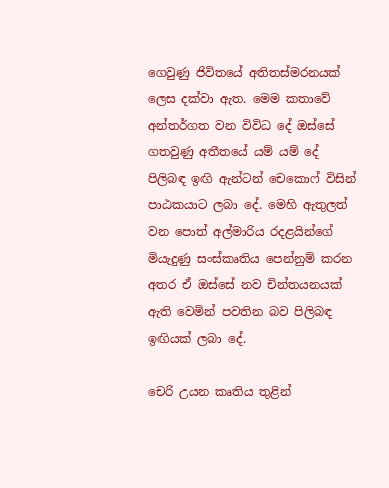ගෙවුණු ජිවිතයේ අතිතස්මරනයක් ලෙස දක්වා ඇත. මෙම කතාවේ අන්තර්ගත වන විවිධ දේ ඔස්සේ ගතවුණු අතීතයේ යම් යම් දේ පිලිබඳ ඉඟි ඇන්ටන් චෙකොෆ් විසින් පාඨකයාට ලබා දේ. මෙහි ඇතුලත් වන පොත් අල්මාරිය රදළයින්ගේ මියැදුණු සංස්කෘතිය පෙන්නුම් කරන අතර ඒ ඔස්සේ නව චින්තයනයක් ඇති වෙමින් පවතින බව පිලිබඳ ඉඟියක් ලබා දේ.

චෙරි උයන කෘතිය තුළින්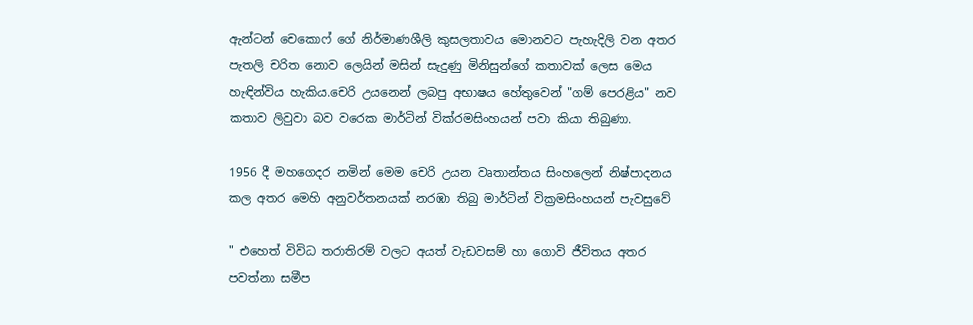ඇන්ටන් චෙකොෆ් ගේ නිර්මාණශීලි කුසලතාවය මොනවට පැහැදිලි වන අතර පැතලි චරිත නොව ලෙයින් මසින් සැදුණු මිනිසුන්ගේ කතාවක් ලෙස මෙය හැඳින්විය හැකිය.චෙරි උයනෙන් ලබපු අභාෂය හේතුවෙන් "ගම් පෙරළිය" නව කතාව ලිවුවා බව වරෙක මාර්ටින් වික්රමසිංහයන් පවා කියා තිබුණා.

1956 දී මහගෙදර නමින් මෙම චෙරි උයන වෘතාන්තය සිංහලෙන් නිෂ්පාදනය කල අතර මෙහි අනුවර්තනයක් නරඹා තිබු මාර්ටින් වික්‍රමසිංහයන් පැවසුවේ

" එහෙත් විවිධ තරාතිරම් වලට අයත් වැඩවසම් හා ගොවි ජීවිතය අතර පවත්නා සමීප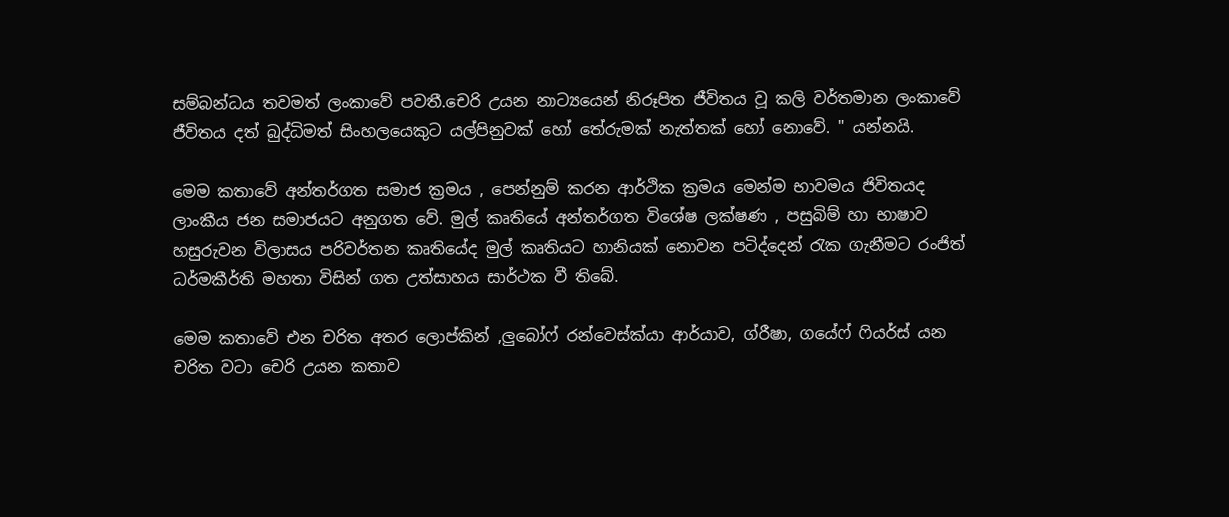සම්බන්ධය තවමත් ලංකාවේ පවතී.චෙරි උයන නාට්‍යයෙන් නිරූපිත ජීවිතය වූ කලි වර්තමාන ලංකාවේ ජීවිතය දත් බුද්ධිමත් සිංහලයෙකුට යල්පිනුවක් හෝ තේරුමක් නැත්තක් හෝ නොවේ. " යන්නයි.

මෙම කතාවේ අන්තර්ගත සමාජ ක්‍රමය , පෙන්නුම් කරන ආර්ථික ක්‍රමය මෙන්ම භාවමය ජිවිතයද ලාංකීය ජන සමාජයට අනුගත වේ. මුල් කෘතියේ අන්තර්ගත විශේෂ ලක්ෂණ , පසුබිම් හා භාෂාව හසුරුවන විලාසය පරිවර්තන කෘතියේද මුල් කෘතියට හානියක් නොවන පටිද්දෙන් රැක ගැනීමට රංජිත් ධර්මකීර්ති මහතා විසින් ගත උත්සාහය සාර්ථක වී තිබේ.

මෙම කතාවේ එන චරිත අතර ලොප්කින් ,ලුබෝෆ් රන්වෙස්ක්යා ආර්යාව, ග්රීෂා, ගයේෆ් ෆියර්ස් යන චරිත වටා චෙරි උයන කතාව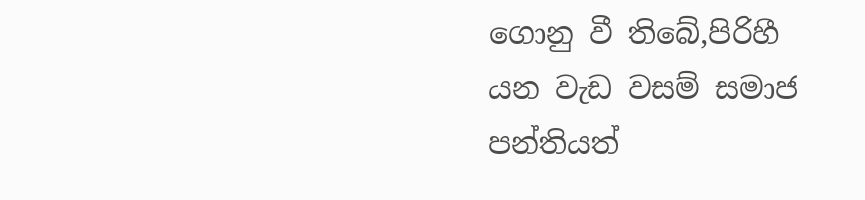ගොනු වී තිබේ,පිරිහී යන වැඩ වසම් සමාජ පන්තියත්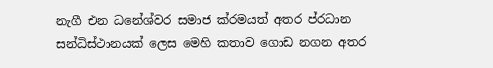නැගී එන ධනේශ්වර සමාජ ක්රමයත් අතර ප්රධාන සන්ධිස්ථානයක් ලෙස මෙහි කතාව ගොඩ නගන අතර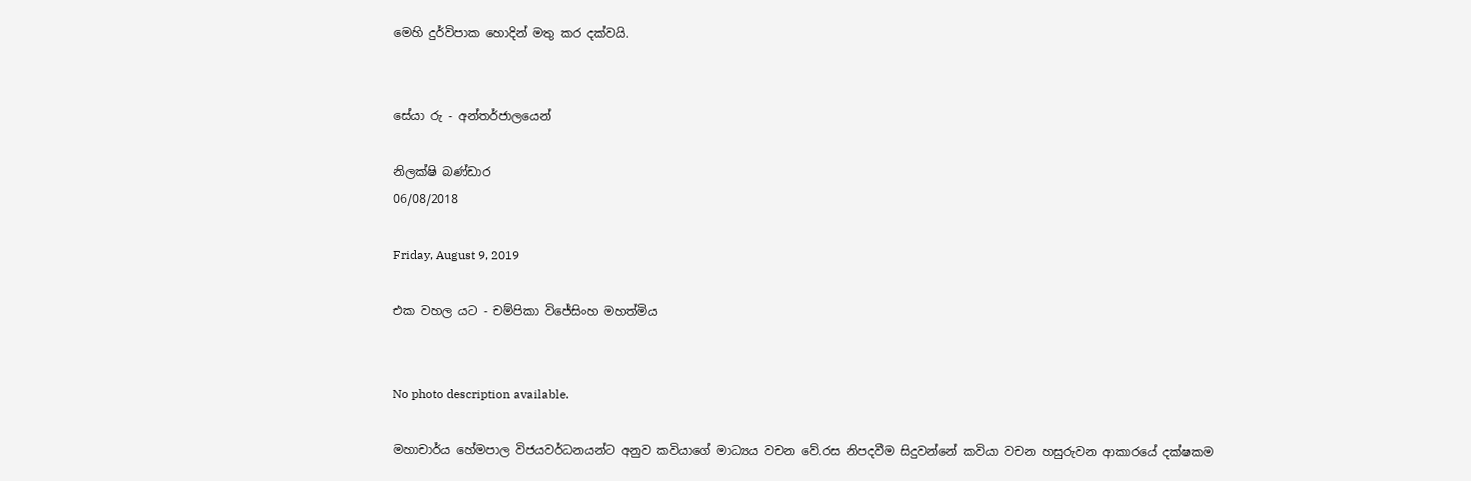මෙහි දුර්විපාක හොදින් මතු කර දක්වයි.


සේයා රු - අන්තර්ජාලයෙන්

නිලක්ෂි බණ්ඩාර
06/08/2018

Friday, August 9, 2019

එක වහල යට - චම්පිකා විජේසිංහ මහත්මිය


No photo description available.

මහාචාර්ය හේමපාල විජයවර්ධනයන්ට අනුව කවියාගේ මාධ්‍යය වචන වේ.රස නිපදවීම සිදුවන්නේ කවියා වචන හසුරුවන ආකාරයේ දක්ෂකම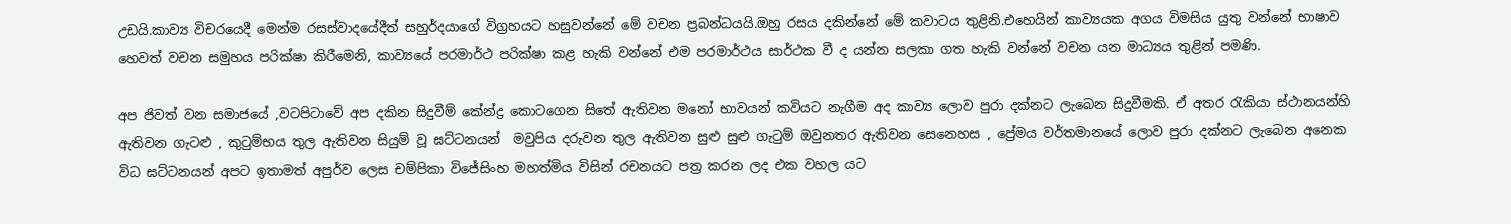උඩයි.කාව්‍ය විචරයෙදී මෙන්ම රසස්වාදයේදීත් සහුර්දයාගේ විග්‍රහයට හසුවන්නේ මේ වචන ප්‍රබන්ධයයි.ඔහු රසය දකින්නේ මේ කවාටය තුළිනි.එහෙයින් කාව්‍යයක අගය විමසිය යුතු වන්නේ භාෂාව හෙවත් වචන සමුහය පරික්ෂා කිරීමෙනි, කාව්‍යයේ පරමාර්ථ පරික්ෂා කළ හැකි වන්නේ එම පරමාර්ථය සාර්ථක වී ද යන්න සලකා ගත හැකි වන්නේ වචන යන මාධ්‍යය තුළින් පමණි.

අප ජිවත් වන සමාජයේ ,වටපිටාවේ අප දකින සිදුවීම් කේන්ද්‍ර කොටගෙන සිතේ ඇතිවන මනෝ භාවයන් කවියට නැගීම අද කාව්‍ය ලොව පුරා දක්නට ලැබෙන සිදුවීමකි. ඒ අතර රැකියා ස්ථානයන්හි ඇතිවන ගැටළු , කුටුම්භය තුල ඇතිවන සියුම් වූ ඝට්ටනයන්  මවුපිය දරුවන තුල ඇතිවන සුළු සුළු ගැටුම් ඔවුනතර ඇතිවන සෙනෙහස , ප්‍රේමය වර්තමානයේ ලොව පුරා දක්නට ලැබෙන අනෙක විධ ඝට්ටනයන් අපට ඉතාමත් අපුර්ව ලෙස චම්පිකා විජේසිංහ මහත්මිය විසින් රචනයට පත්‍ර කරන ලද එක වහල යට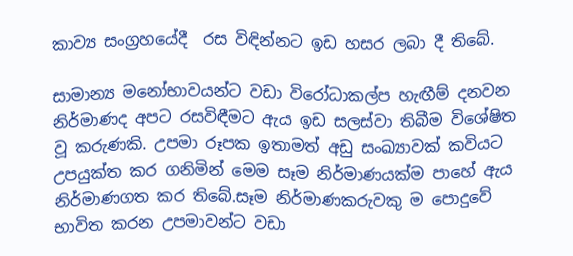කාව්‍ය සංග්‍රහයේදී  රස විඳින්නට ඉඩ හසර ලබා දී තිබේ.

සාමාන්‍ය මනෝභාවයන්ට වඩා විරෝධාකල්ප හැඟීම් දනවන නිර්මාණද අපට රසවිඳීමට ඇය ඉඩ සලස්වා තිබීම විශේෂිත වූ කරුණකි. උපමා රූපක ඉතාමත් අඩු සංඛ්‍යාවක් කවියට උපයුක්ත කර ගනිමින් මෙම සෑම නිර්මාණයක්ම පාහේ ඇය නිර්මාණගත කර තිබේ.සෑම නිර්මාණකරුවකු ම පොදුවේ භාවිත කරන උපමාවන්ට වඩා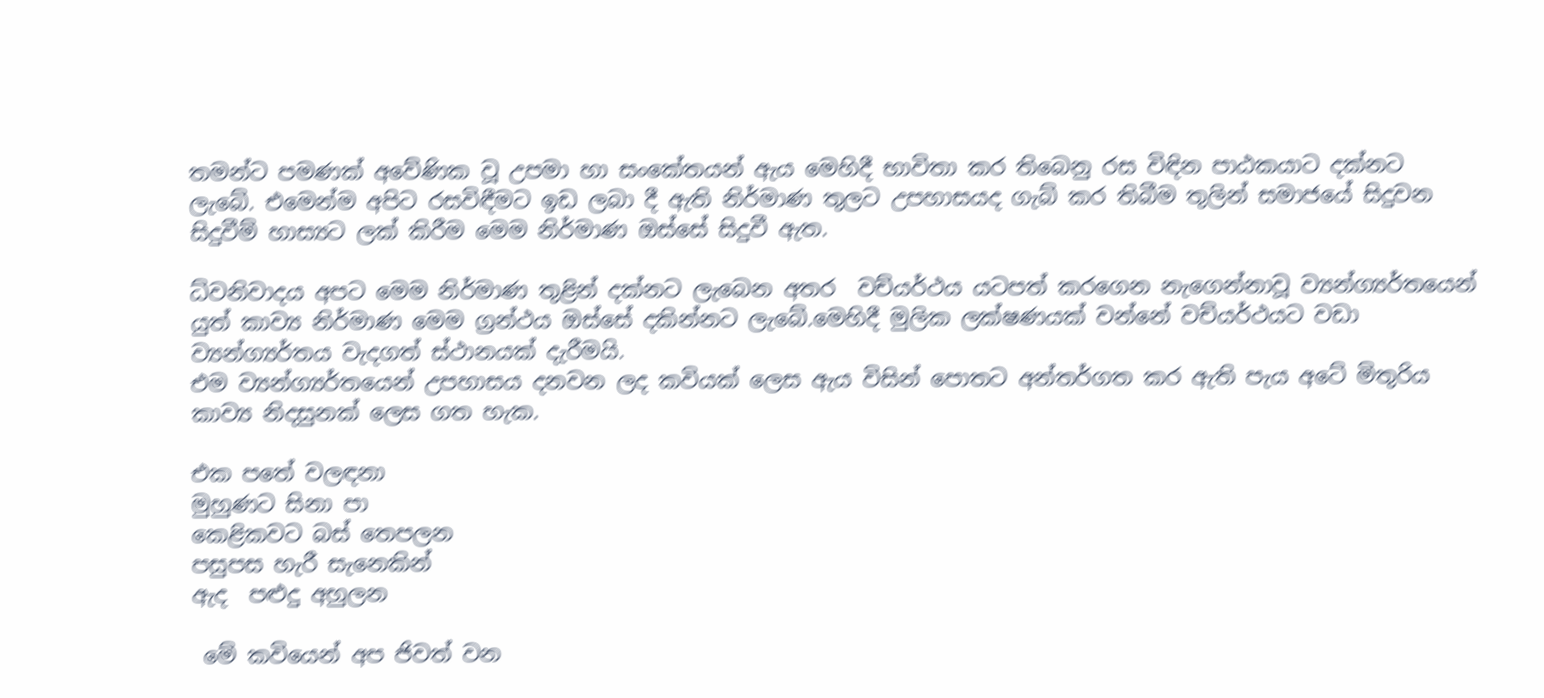තමන්ට පමණක් අවේණික වූ උපමා හා සංකේතයන් ඇය මෙහිදී භාවිතා කර තිබෙනු රස විඳින පාඨකයාට දක්නට ලැබේ. එමෙන්ම අපිට රසවිඳීමට ඉඩ ලබා දී ඇති නිර්මාණ තුලට උපහාසයද ගැබ් කර තිබීම තුලින් සමාජයේ සිදුවන සිදුවීම් හාස්‍යට ලක් කිරීම මෙම නිර්මාණ ඔස්සේ සිදුවී ඇත.

ධ්වනිවාදය අපට මෙම නිර්මාණ තුළින් දක්නට ලැබෙන අතර  වච්යර්ථය යටපත් කරගෙන නැගෙන්නාවූ ව්‍යන්ග්‍යර්තයෙන් යුත් කාව්‍ය නිර්මාණ මෙම ග්‍රන්ථය ඔස්සේ දකින්නට ලැබේ.මෙහිදී මුලික ලක්ෂණයක් වන්නේ වච්යර්ථයට වඩා ව්‍යන්ග්‍යර්තය වැදගත් ස්ථානයක් දැරීමයි.
එම ව්‍යන්ග්‍යර්තයෙන් උපහාසය දනවන ලද කවියක් ලෙස ඇය විසින් පොතට අන්තර්ගත කර ඇති පැය අටේ මිතුරිය කාව්‍ය නිදසුනක් ලෙස ගත හැක.

එක පතේ වලඳනා
මුහුණට සිනා පා
කෙළිකවට බස් තෙපලන
පසුපස හැරී සැනෙකින්
ඇද  පළුදු අහුලන

 මේ කවියෙන් අප ජිවත් වන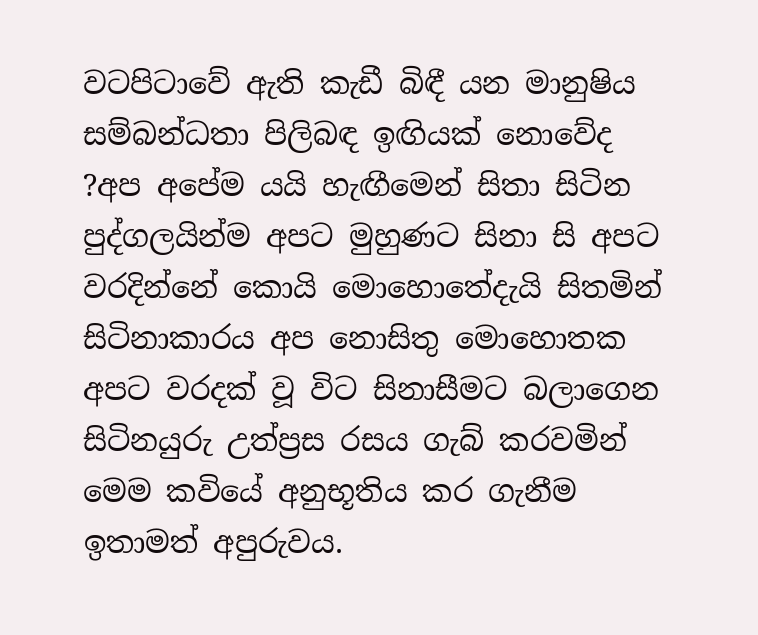වටපිටාවේ ඇති කැඩී බිඳී යන මානුෂිය සම්බන්ධතා පිලිබඳ ඉඟියක් නොවේද ?අප අපේම යයි හැඟීමෙන් සිතා සිටින පුද්ගලයින්ම අපට මුහුණට සිනා සි අපට වරදින්නේ කොයි මොහොතේදැයි සිතමින් සිටිනාකාරය අප නොසිතු මොහොතක අපට වරදක් වූ විට සිනාසීමට බලාගෙන සිටිනයුරු උත්ප්‍රස රසය ගැබ් කරවමින් මෙම කවියේ අනුභූතිය කර ගැනීම ඉතාමත් අපුරුවය.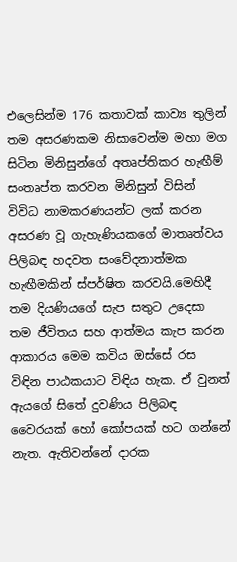එලෙසින්ම 176 කතාවක් කාව්‍ය තුලින් තම අසරණකම නිසාවෙන්ම මහා මග සිටින මිනිසුන්ගේ අතෘප්තිකර හැඟීම් සංතෘප්ත කරවන මිනිසුන් විසින් විවිධ නාමකරණයන්ට ලක් කරන අසරණ වූ ගැහැණියකගේ මාතෘත්වය පිලිබඳ හදවත සංවේදනාත්මක හැඟීමකින් ස්පර්ෂිත කරවයි.මෙහිදී තම දියණියගේ සැප සතුට උදෙසා තම ජීවිතය සහ ආත්මය කැප කරන ආකාරය මෙම කවිය ඔස්සේ රස විඳින පාඨකයාට විඳිය හැක. ඒ වුනත් ඇයගේ සිතේ දුවණිය පිලිබඳ වෛරයක් හෝ කෝපයක් හට ගන්නේ නැත. ඇතිවන්නේ දාරක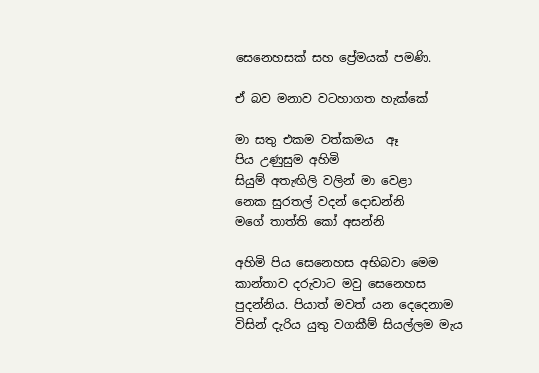සෙනෙහසක් සහ ප්‍රේමයක් පමණි.

ඒ බව මනාව වටහාගත හැක්කේ

මා සතු එකම වත්කමය  ඈ
පිය උණුසුම අහිමි
සියුම් අතැඟිලි වලින් මා වෙළා
නෙක සුරතල් වදන් දොඩන්නි
මගේ තාත්ති කෝ අසන්නි

අහිමි පිය සෙනෙහස අභිබවා මෙම කාන්තාව දරුවාට මවු සෙනෙහස පුදන්නිය. පියාත් මවත් යන දෙදෙනාම විසින් දැරිය යුතු වගකීම් සියල්ලම මැය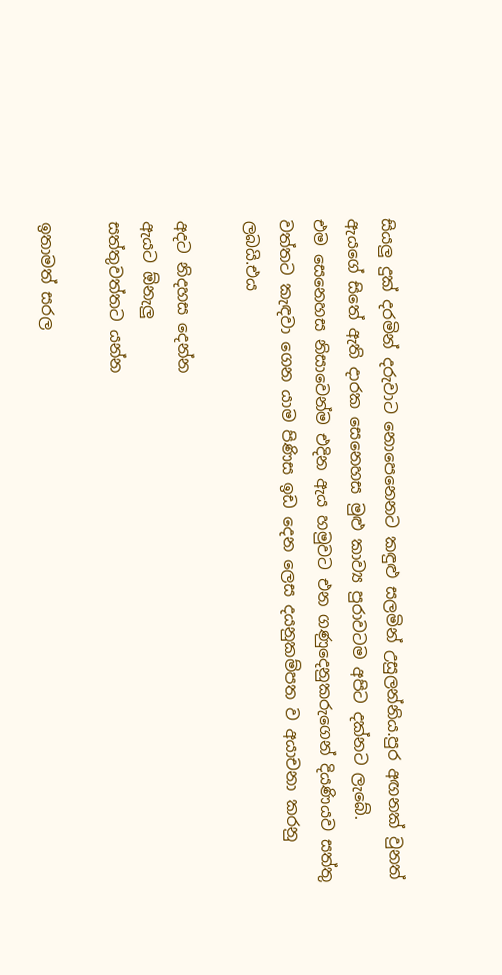සියලු දුක් දරමින් දරුවාට නොපෙනෙනට කඳුළු සලමින් උසුලන්නිය.පුර අඟනක් වුනත් ඇයගේ සිතේ ඇති දාරක සෙනෙහස මුළු කාව්‍ය පුරාවටම අපිට දක්නට ලැබේ.
එම සෙනෙහස නිසාවෙන්ම එදින ඇය හමුවට එන ගණුදෙනුකරුගෙන් දියණියව සත්තු වත්තට කැඳවා ගෙන යාම පිණිස ඉඩ දෙන ලෙස දයනුකම්පත ව අයාචනා කරනු ලබයි.එය

අදට නිදහස දෙන්න
ඇයට ඕනැලු
සත්තුවත්තට යන්න

ඉතාමත් සරල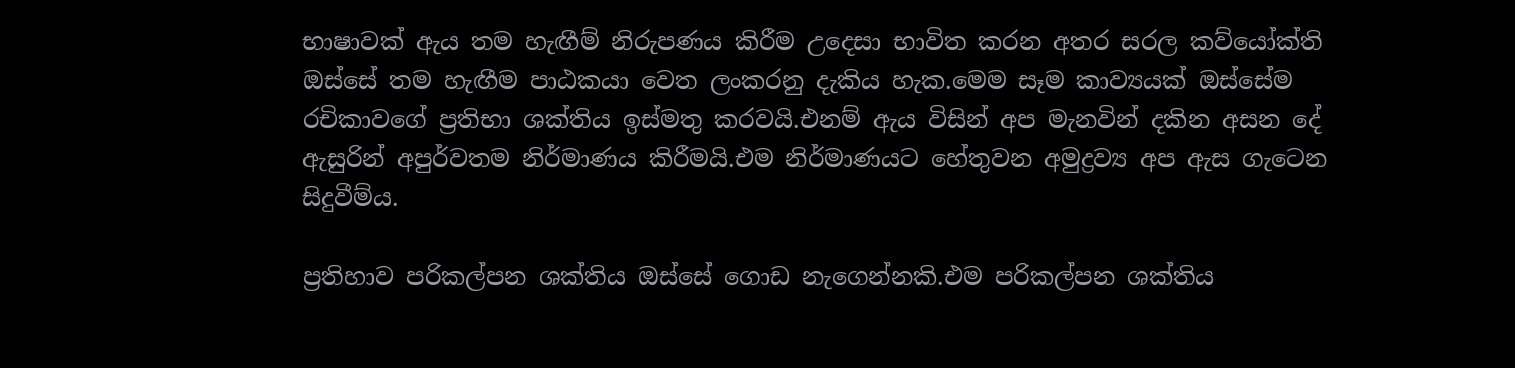භාෂාවක් ඇය තම හැඟීම් නිරුපණය කිරීම උදෙසා භාවිත කරන අතර සරල කව්යෝක්ති ඔස්සේ තම හැඟීම පාඨකයා වෙත ලංකරනු දැකිය හැක.මෙම සෑම කාව්‍යයක් ඔස්සේම රචිකාවගේ ප්‍රතිභා ශක්තිය ඉස්මතු කරවයි.එනම් ඇය විසින් අප මැනවින් දකින අසන දේ ඇසුරින් අපුර්වතම නිර්මාණය කිරීමයි.එම නිර්මාණයට හේතුවන අමුද්‍රව්‍ය අප ඇස ගැටෙන සිදුවීම්ය.

ප්‍රතිහාව පරිකල්පන ශක්තිය ඔස්සේ ගොඩ නැගෙන්නකි.එම පරිකල්පන ශක්තිය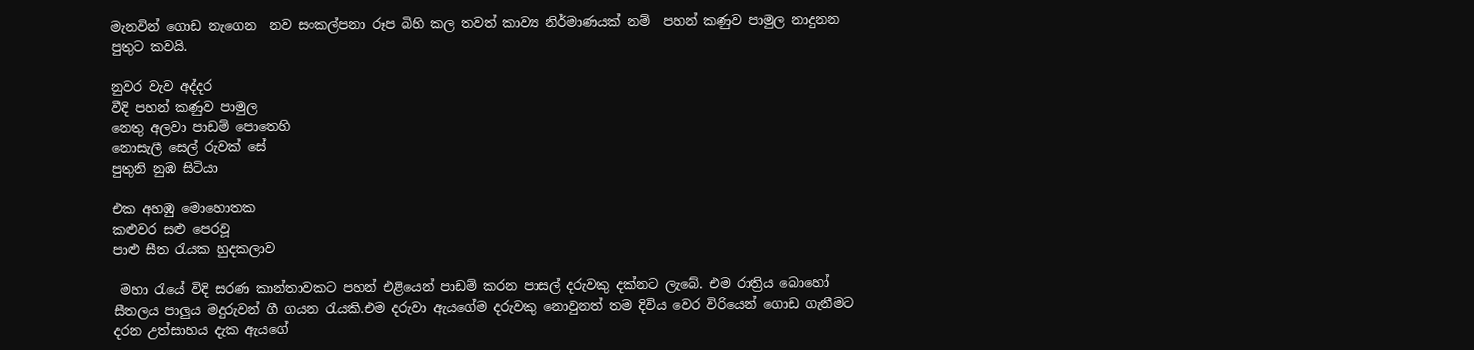මැනවින් ගොඩ නැගෙන  නව සංකල්පනා රූප බිහි කල තවත් කාව්‍ය නිර්මාණයක් නම්  පහන් කණුව පාමුල නාදුනන  පුතුට කවයි.

නුවර වැව අද්දර
වීදි පහන් කණුව පාමුල
නෙතු අලවා පාඩම් පොතෙහි
නොසැලී සෙල් රුවක් සේ
පුතුනි නුඹ සිටියා

එක අහඹු මොහොතක
කළුවර සළු පෙරවූ
පාළු සීත රැයක හුදකලාව

 මහා රැයේ විදි සරණ කාන්තාවකට පහන් එළියෙන් පාඩම් කරන පාසල් දරුවකු දක්නට ලැබේ. එම රාත්‍රිය බොහෝ සීතලය පාලුය මදුරුවන් ගී ගයන රැයකි.එම දරුවා ඇයගේම දරුවකු නොවුනත් තම දිවිය වෙර විරියෙන් ගොඩ ගැනීමට දරන උත්සාහය දැක ඇයගේ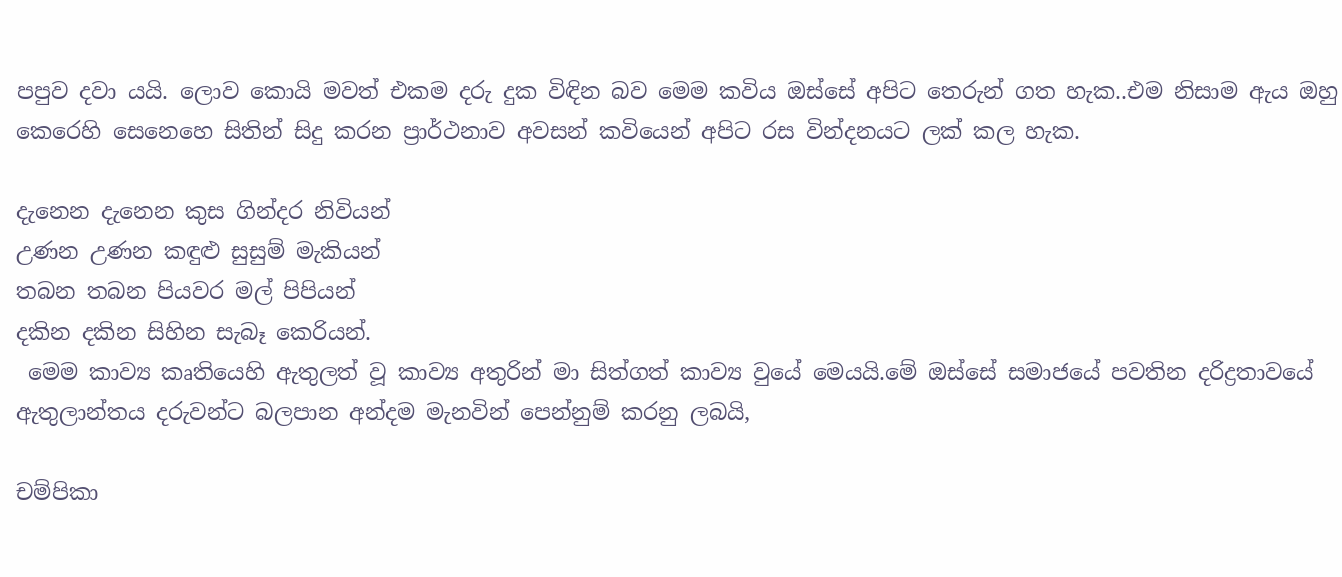පපුව දවා යයි. ලොව කොයි මවත් එකම දරු දුක විඳින බව මෙම කවිය ඔස්සේ අපිට තෙරුන් ගත හැක..එම නිසාම ඇය ඔහු කෙරෙහි සෙනෙහෙ සිතින් සිදු කරන ප්‍රාර්ථනාව අවසන් කවියෙන් අපිට රස වින්දනයට ලක් කල හැක.

දැනෙන දැනෙන කුස ගින්දර නිවියන්
උණන උණන කඳුළු සුසුම් මැකියන්
තබන තබන පියවර මල් පිපියන්
දකින දකින සිහින සැබෑ කෙරියන්.
 මෙම කාව්‍ය කෘතියෙහි ඇතුලත් වූ කාව්‍ය අතුරින් මා සිත්ගත් කාව්‍ය වුයේ මෙයයි.මේ ඔස්සේ සමාජයේ පවතින දරිද්‍රතාවයේ ඇතුලාන්තය දරුවන්ට බලපාන අන්දම මැනවින් පෙන්නුම් කරනු ලබයි,

චම්පිකා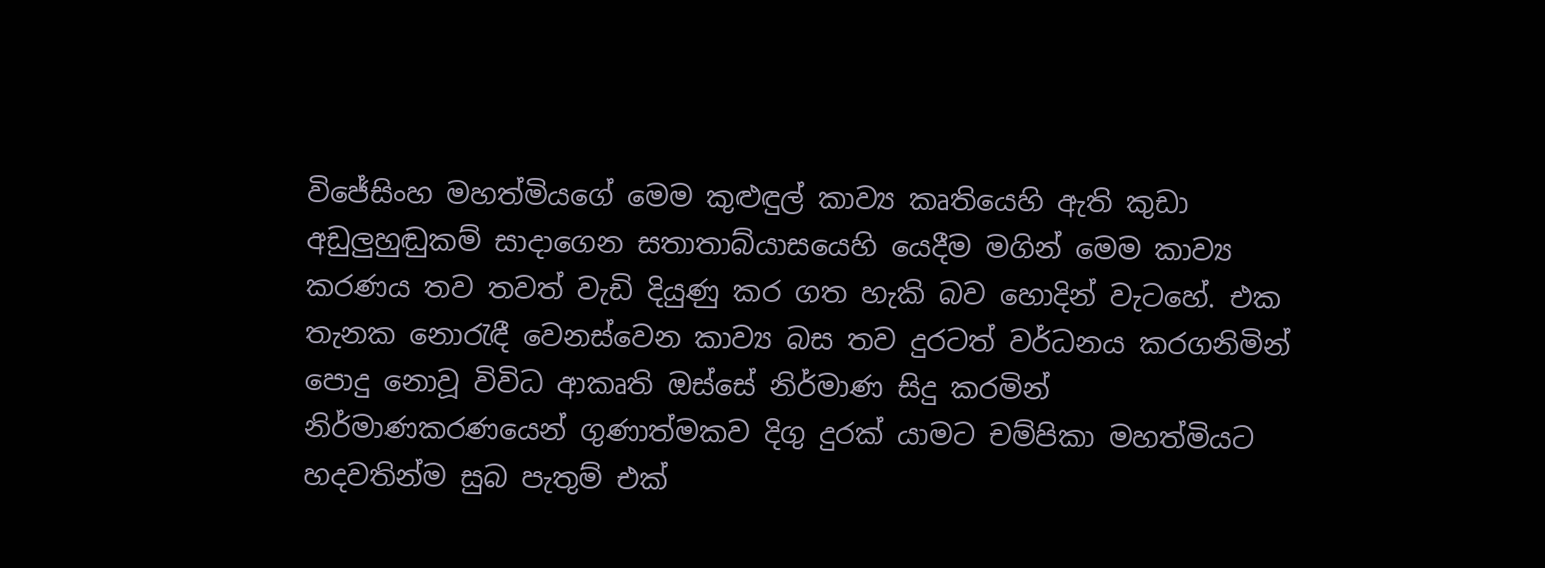විජේසිංහ මහත්මියගේ මෙම කුළුඳුල් කාව්‍ය කෘතියෙහි ඇති කුඩා අඩුලුහුඬුකම් සාදාගෙන සතාතාබ්යාසයෙහි යෙදීම මගින් මෙම කාව්‍ය කරණය තව තවත් වැඩි දියුණු කර ගත හැකි බව හොදින් වැටහේ. එක තැනක නොරැඳී වෙනස්වෙන කාව්‍ය බස තව දුරටත් වර්ධනය කරගනිමින් පොදු නොවූ විවිධ ආකෘති ඔස්සේ නිර්මාණ සිදු කරමින් නිර්මාණකරණයෙන් ගුණාත්මකව දිගු දුරක් යාමට චම්පිකා මහත්මියට හදවතින්ම සුබ පැතුම් එක්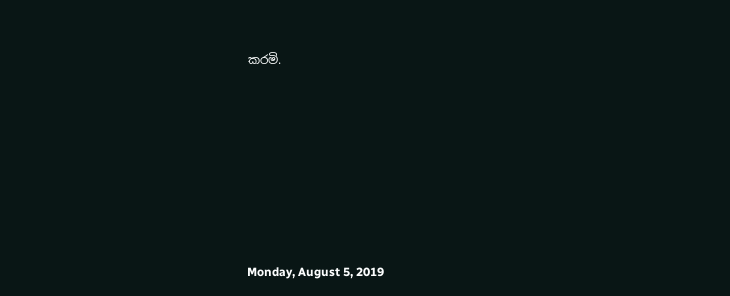කරමි.







Monday, August 5, 2019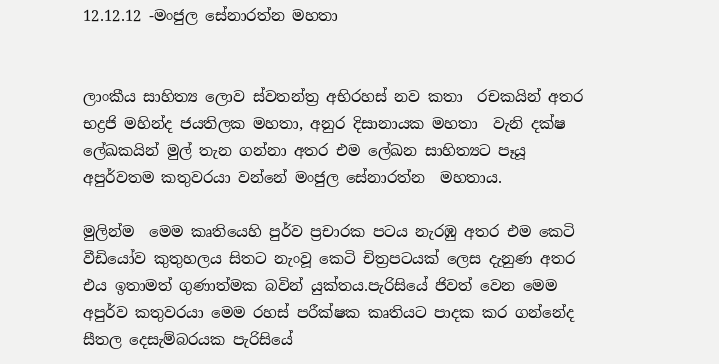12.12.12 -මංජුල සේනාරත්න මහතා


ලාංකීය සාහිත්‍ය ලොව ස්වතන්ත්‍ර අභිරහස් නව කතා  රචකයින් අතර භද්‍රජි මහින්ද ජයතිලක මහතා, අනුර දිසානායක මහතා  වැනි දක්ෂ ලේඛකයින් මුල් තැන ගන්නා අතර එම ලේඛන සාහිත්‍යට පෑයූ අපුර්වතම කතුවරයා වන්නේ මංජුල සේනාරත්න  මහතාය.

මුලින්ම  මෙම කෘතියෙහි පුර්ව ප්‍රචාරක පටය නැරඹු අතර එම කෙටි වීඩියෝව කුතුහලය සිතට නැංවූ කෙටි චිත්‍රපටයක් ලෙස දැනුණ අතර එය ඉතාමත් ගුණාත්මක බවින් යුක්තය.පැරිසියේ ජිවත් වෙන මෙම අපුර්ව කතුවරයා මෙම රහස් පරීක්ෂක කෘතියට පාදක කර ගන්නේද සීතල දෙසැම්බරයක පැරිසියේ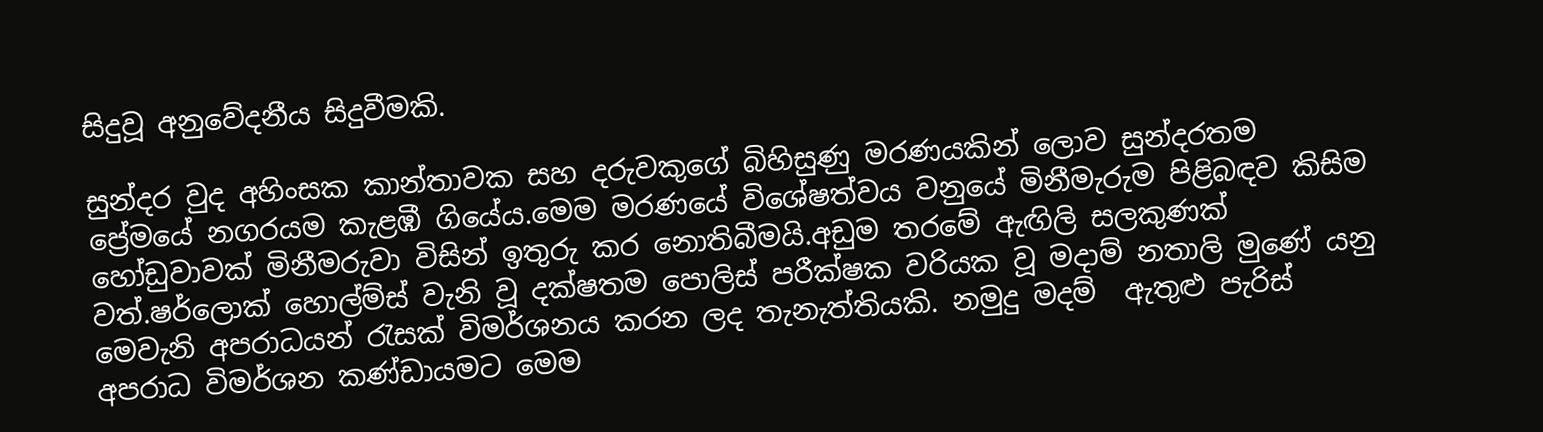සිදුවූ අනුවේදනීය සිදුවීමකි.

සුන්දර වුද අහිංසක කාන්තාවක සහ දරුවකුගේ බිහිසුණු මරණයකින් ලොව සුන්දරතම ප්‍රේමයේ නගරයම කැළඹී ගියේය.මෙම මරණයේ විශේෂත්වය වනුයේ මිනීමැරුම පිළිබඳව කිසිම හෝඩුවාවක් මිනීමරුවා විසින් ඉතුරු කර නොතිබීමයි.අඩුම තරමේ ඇඟිලි සලකුණක් වත්.ෂර්ලොක් හොල්ම්ස් වැනි වූ දක්ෂතම පොලිස් පරීක්ෂක වරියක වූ මදාම් නතාලි මුණේ යනු මෙවැනි අපරාධයන් රැසක් විමර්ශනය කරන ලද තැනැත්තියකි. නමුදු මදම්  ඇතුළු පැරිස් අපරාධ විමර්ශන කණ්ඩායමට මෙම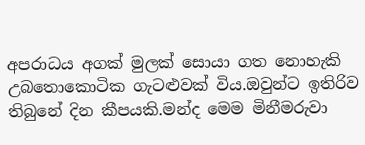අපරාධය අගක් මුලක් සොයා ගත නොහැකි උබතොකොටික ගැටළුවක් විය.ඔවුන්ට ඉතිරිව තිබුනේ දින කීපයකි.මන්ද මෙම මිනීමරුවා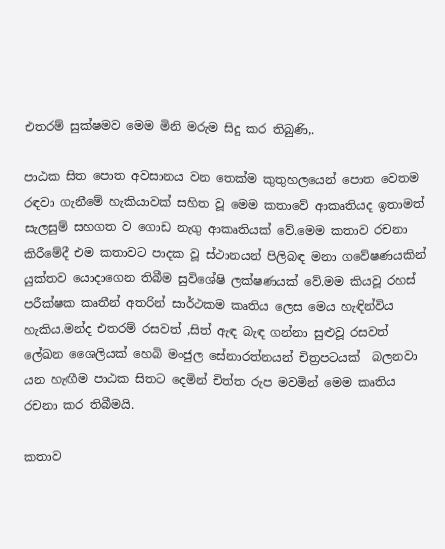එතරම් සුක්ෂමව මෙම මිනි මරුම සිදු කර තිබුණි,.

පාඨක සිත පොත අවසානය වන තෙක්ම කුතුහලයෙන් පොත වෙතම රඳවා ගැනීමේ හැකියාවක් සහිත වූ මෙම කතාවේ ආකෘතියද ඉතාමත් සැලසුම් සහගත ව ගොඩ නැගු ආකෘතියක් වේ.මෙම කතාව රචනා කිරීමේදී එම කතාවට පාදක වූ ස්ථානයන් පිලිබඳ මනා ගවේෂණයකින් යුක්තව යොදාගෙන තිබීම සුවිශේෂි ලක්ෂණයක් වේ.මම කියවූ රහස් පරීක්ෂක කෘතීන් අතරින් සාර්ථකම කෘතිය ලෙස මෙය හැඳින්විය හැකිය.මන්ද එතරම් රසවත් ,සිත් ඇඳ බැඳ ගන්නා සුළුවූ රසවත් ලේඛන ශෛලියක් හෙබි මංජුල සේනාරත්නයන් චිත්‍රපටයක්  බලනවා යන හැඟීම පාඨක සිතට දෙමින් චිත්ත රුප මවමින් මෙම කෘතිය රචනා කර තිබීමයි.

කතාව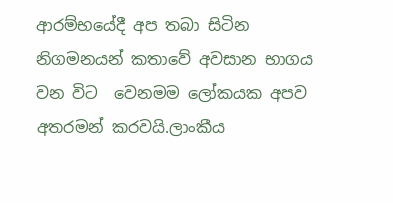ආරම්භයේදී අප තබා සිටින නිගමනයන් කතාවේ අවසාන භාගය වන විට  වෙනමම ලෝකයක අපව අතරමන් කරවයි.ලාංකීය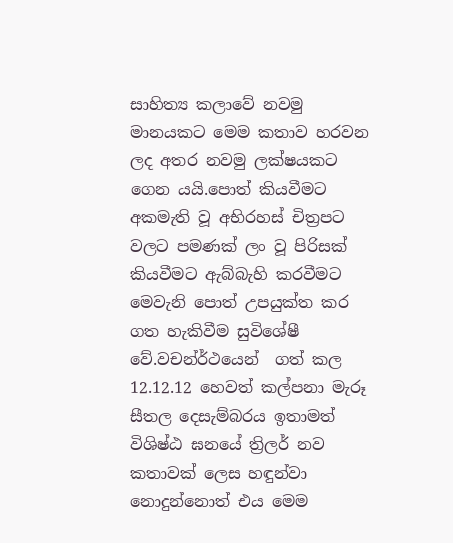සාහිත්‍ය කලාවේ නවමු මානයකට මෙම කතාව හරවන ලද අතර නවමු ලක්ෂයකට ගෙන යයි.පොත් කියවීමට අකමැති වූ අභිරහස් චිත්‍රපට වලට පමණක් ලං වූ පිරිසක් කියවීමට ඇබ්බැහි කරවීමට මෙවැනි පොත් උපයුක්ත කර ගත හැකිවීම සුවිශේෂී වේ.වචන්ර්ථයෙන්  ගත් කල 12.12.12 හෙවත් කල්පනා මැරූ සීතල දෙසැම්බරය ඉතාමත් විශිෂ්ඨ ඝනයේ ත්‍රිලර් නව කතාවක් ලෙස හඳුන්වා නොදුන්නොත් එය මෙම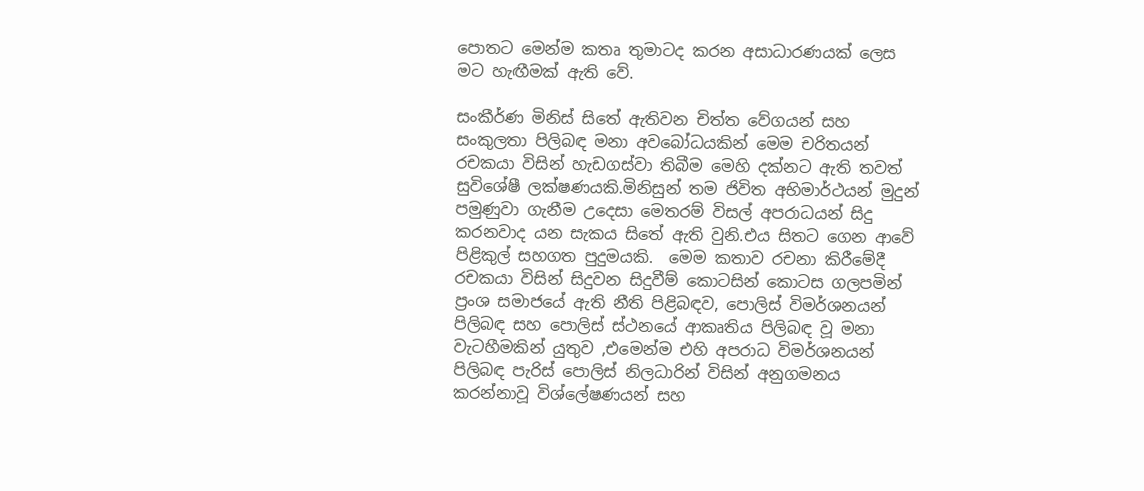පොතට මෙන්ම කතෘ තුමාටද කරන අසාධාරණයක් ලෙස මට හැඟීමක් ඇති වේ.

සංකීර්ණ මිනිස් සිතේ ඇතිවන චිත්ත වේගයන් සහ සංකුලතා පිලිබඳ මනා අවබෝධයකින් මෙම චරිතයන් රචකයා විසින් හැඩගස්වා තිබීම මෙහි දක්නට ඇති තවත් සුවිශේෂී ලක්ෂණයකි.මිනිසුන් තම ජිවිත අභිමාර්ථයන් මුදුන් පමුණුවා ගැනීම උදෙසා මෙතරම් විසල් අපරාධයන් සිදු කරනවාද යන සැකය සිතේ ඇති වුනි.එය සිතට ගෙන ආවේ පිළිකුල් සහගත පුදුමයකි.  මෙම කතාව රචනා කිරීමේදී රචකයා විසින් සිදුවන සිදුවීම් කොටසින් කොටස ගලපමින් ප්‍රංශ සමාජයේ ඇති නීති පිළිබඳව, පොලිස් විමර්ශනයන් පිලිබඳ සහ පොලිස් ස්ථනයේ ආකෘතිය පිලිබඳ වූ මනා වැටහීමකින් යුතුව ,එමෙන්ම එහි අපරාධ විමර්ශනයන් පිලිබඳ පැරිස් පොලිස් නිලධාරින් විසින් අනුගමනය කරන්නාවූ විශ්ලේෂණයන් සහ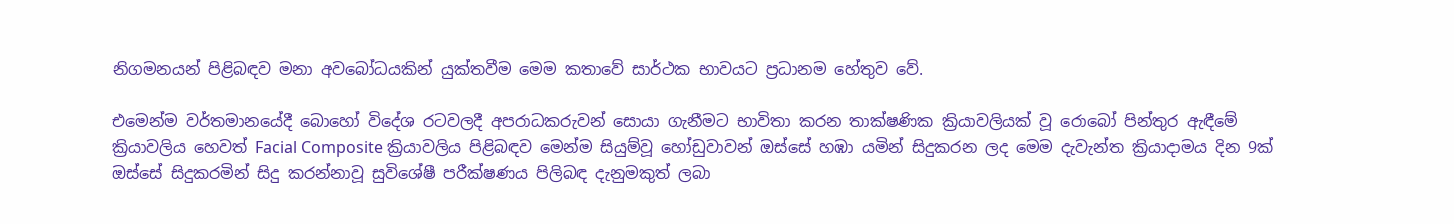නිගමනයන් පිළිබඳව මනා අවබෝධයකින් යුක්තවීම මෙම කතාවේ සාර්ථක භාවයට ප්‍රධානම හේතුව වේ.

එමෙන්ම වර්තමානයේදී බොහෝ විදේශ රටවලදී අපරාධකරුවන් සොයා ගැනීමට භාවිතා කරන තාක්ෂණික ක්‍රියාවලියක් වූ රොබෝ පින්තුර ඇඳීමේ ක්‍රියාවලිය හෙවත් Facial Composite ක්‍රියාවලිය පිළිබඳව මෙන්ම සියුම්වූ හෝඩුවාවන් ඔස්සේ හඹා යමින් සිදුකරන ලද මෙම දැවැන්ත ක්‍රියාදාමය දින 9ක් ඔස්සේ සිදුකරමින් සිදු කරන්නාවූ සුවිශේෂී පරීක්ෂණය පිලිබඳ දැනුමකුත් ලබා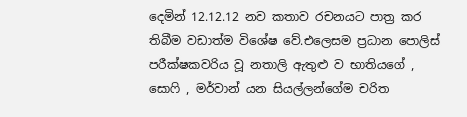දෙමින් 12.12.12 නව කතාව රචනයට පාත්‍ර කර තිබීම වඩාත්ම විශේෂ වේ.එලෙසම ප්‍රධාන පොලිස් පරීක්ෂකවරිය වූ නතාලි ඇතුළු ව භාතියගේ , සොෆි , මර්වාන් යන සියල්ලන්ගේම චරිත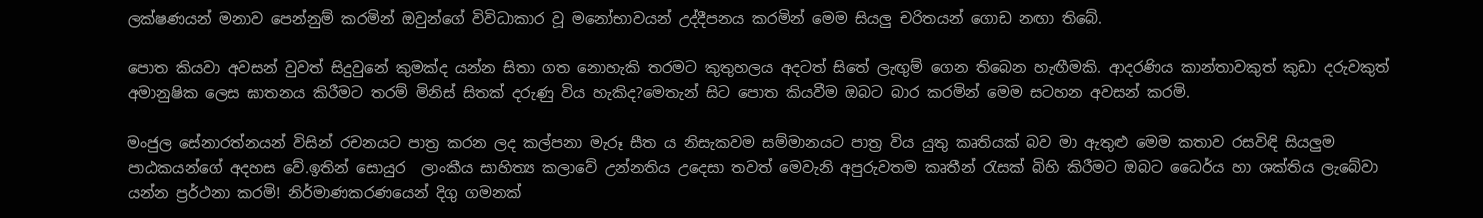ලක්ෂණයන් මනාව පෙන්නුම් කරමින් ඔවුන්ගේ විවිධාකාර වූ මනෝභාවයන් උද්දීපනය කරමින් මෙම සියලු චරිතයන් ගොඩ නඟා තිබේ.

පොත කියවා අවසන් වුවත් සිදුවුනේ කුමක්ද යන්න සිතා ගත නොහැකි තරමට කුතුහලය අදටත් සිතේ ලැඟුම් ගෙන තිබෙන හැඟීමකි. ආදරණිය කාන්තාවකුත් කුඩා දරුවකුත් අමානුෂික ලෙස ඝාතනය කිරීමට තරම් මිනිස් සිතක් දරුණු විය හැකිද?මෙතැන් සිට පොත කියවීම ඔබට බාර කරමින් මෙම සටහන අවසන් කරමි.

මංජුල සේනාරත්නයන් විසින් රචනයට පාත්‍ර කරන ලද කල්පනා මැරූ සීත ය නිසැකවම සම්මානයට පාත්‍ර විය යුතු කෘතියක් බව මා ඇතුළු මෙම කතාව රසවිඳි සියලුම පාඨකයන්ගේ අදහස වේ.ඉතින් සොයුර  ලාංකීය සාහිත්‍ය කලාවේ උන්නතිය උදෙසා තවත් මෙවැනි අපුරුවතම කෘතීන් රැසක් බිහි කිරීමට ඔබට ධෛර්ය හා ශක්තිය ලැබේවා යන්න ප්‍රර්ථනා කරමි! නිර්මාණකරණයෙන් දිගු ගමනක්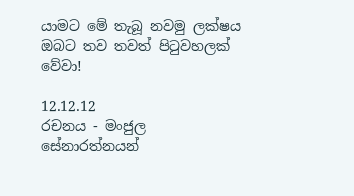යාමට මේ තැබූ නවමු ලක්ෂය ඔබට තව තවත් පිටුවහලක් වේවා!

12.12.12
රචනය - මංජුල සේනාරත්නයන්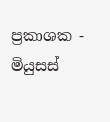ප්‍රකාශක - මියුසස්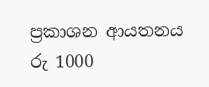ප්‍රකාශන ආයතනය
රු 1000